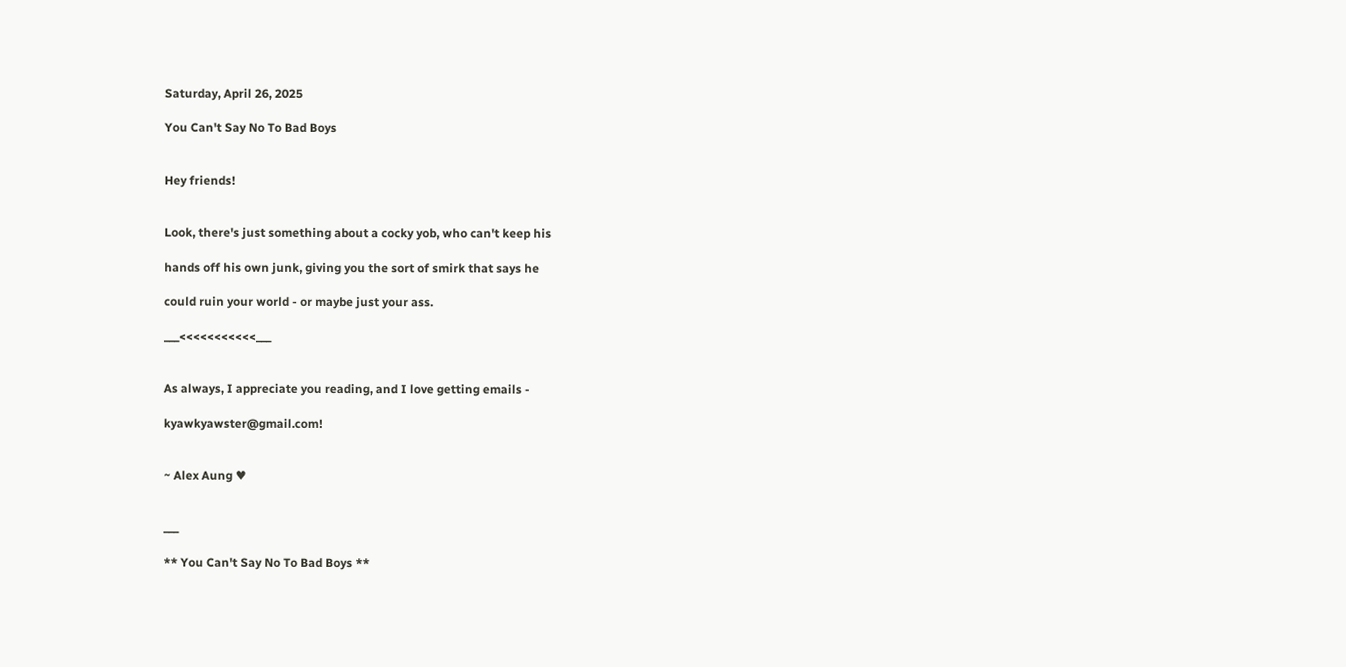Saturday, April 26, 2025

You Can't Say No To Bad Boys


Hey friends!


Look, there's just something about a cocky yob, who can't keep his

hands off his own junk, giving you the sort of smirk that says he

could ruin your world - or maybe just your ass.

___<<<<<<<<<<<___


As always, I appreciate you reading, and I love getting emails -

kyawkyawster@gmail.com!


~ Alex Aung ♥


___

** You Can't Say No To Bad Boys **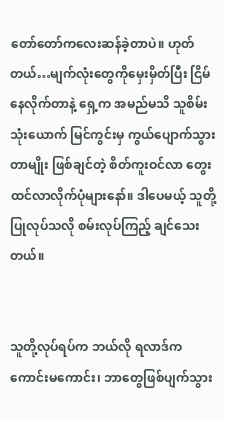တော်တော်ကလေးဆန်ခဲ့တာပဲ။ ဟုတ်တယ်…မျက်လုံးတွေကိုမှေးမှိတ်ပြီး ငြိမ်နေလိုက်တာနဲ့ ရှေ့က အမည်မသိ သူစိမ်းသုံးယောက် မြင်ကွင်းမှ ကွယ်ပျောက်သွားတာမျိုး ဖြစ်ချင်တဲ့ စိတ်ကူးဝင်လာ တွေးထင်လာလိုက်ပုံများနော်။ ဒါပေမယ့် သူတို့ပြုလုပ်သလို စမ်းလုပ်ကြည့် ချင်သေးတယ်။


သူတို့လုပ်ရပ်က ဘယ်လို ရလာဒ်က ကောင်းမကောင်း၊ ဘာတွေဖြစ်ပျက်သွား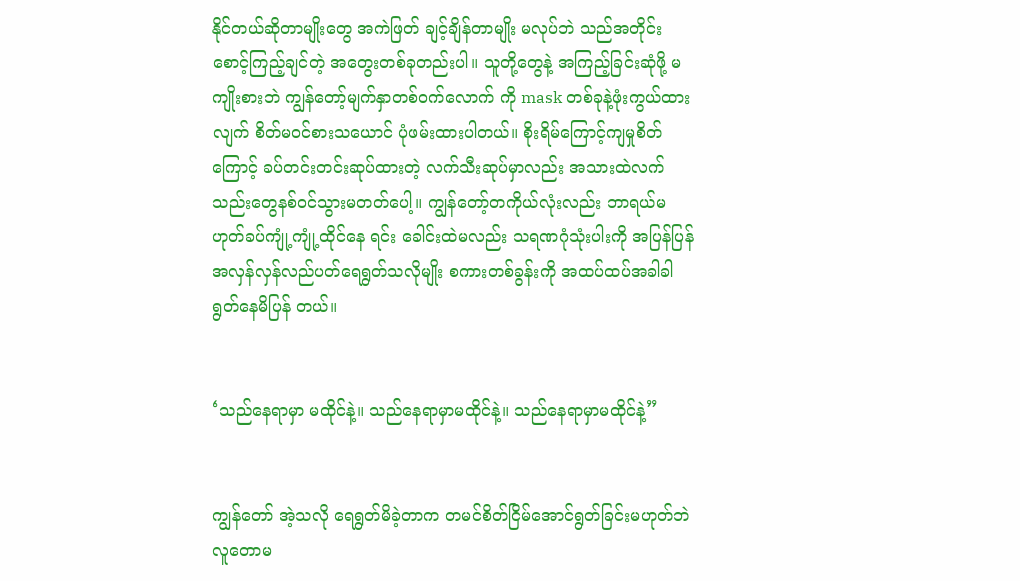နိုင်တယ်ဆိုတာမျိုးတွေ အကဲဖြတ် ချင့်ချိန်တာမျိုး မလုပ်ဘဲ သည်အတိုင်း စောင့်ကြည့်ချင်တဲ့ အတွေးတစ်ခုတည်းပါ။ သူတို့တွေနဲ့ အကြည့်ခြင်းဆုံဖို့ မကျိုးစားဘဲ ကျွန်တော့်မျက်နှာတစ်ဝက်လောက် ကို mask တစ်ခုနဲ့ဖုံးကွယ်ထားလျက် စိတ်မဝင်စားသယောင် ပုံဖမ်းထားပါတယ်။ စိုးရိမ်ကြောင့်ကျမှုစိတ်ကြောင့် ခပ်တင်းတင်းဆုပ်ထားတဲ့ လက်သီးဆုပ်မှာလည်း အသားထဲလက်သည်းတွေနစ်ဝင်သွားမတတ်ပေါ့။ ကျွန်တော့်တကိုယ်လုံးလည်း ဘာရယ်မဟုတ်ခပ်ကျုံ့ကျုံ့ထိုင်နေ ရင်း ခေါင်းထဲမလည်း သရဏဂုံသုံးပါးကို အပြန်ပြန်အလှန်လှန်လည်ပတ်ရေရွတ်သလိုမျိုး စကားတစ်ခွန်းကို အထပ်ထပ်အခါခါရွတ်နေမိပြန် တယ်။


‘သည်နေရာမှာ မထိုင်နဲ့။ သည်နေရာမှာမထိုင်နဲ့။ သည်နေရာမှာမထိုင်နဲ့”


ကျွန်တော် အဲ့သလို ရေရွတ်မိခဲ့တာက တမင်စိတ်ငြိမ်အောင်ရွတ်ခြင်းမဟုတ်ဘဲ လူတောမ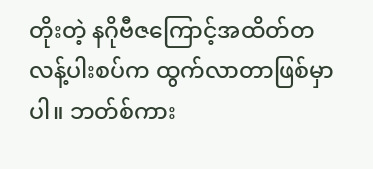တိုးတဲ့ နဂိုဗီဇကြောင့်အထိတ်တလန့်ပါးစပ်က ထွက်လာတာဖြစ်မှာပါ။ ဘတ်စ်ကား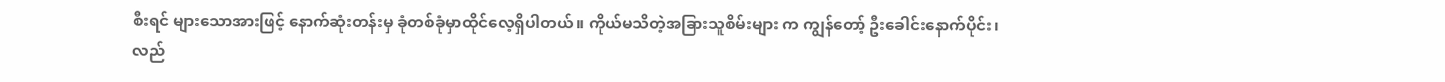စီးရင် များသောအားဖြင့် နောက်ဆုံးတန်းမှ ခုံတစ်ခုံမှာထိုင်လေ့ရှိပါတယ်။ ကိုယ်မသိတဲ့အခြားသူစိမ်းများ က ကျွန်တော့် ဦးခေါင်းနောက်ပိုင်း၊ လည်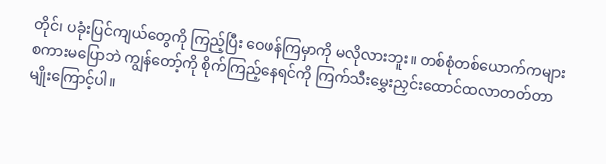တိုင်၊ ပခုံးပြင်ကျယ်တွေကို ကြည့်ပြီး ဝေဖန်ကြမှာကို မလိုလားဘူး။ တစ်စုံတစ်ယောက်ကများ စကားမပြောဘဲ ကျွန်တော့်ကို စိုက်ကြည့်နေရင်ကို ကြက်သီးမွှေးညှင်းထောင်ထလာတတ်တာမျိုးကြောင့်ပါ။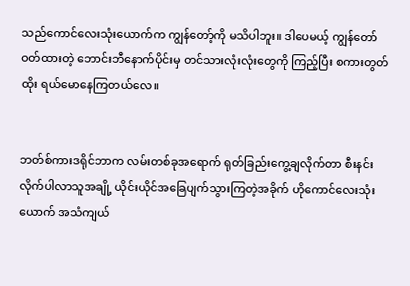သည်ကောင်လေးသုံးယောက်က ကျွန်တော့်ကို မသိပါဘူး။ ဒါပေမယ့် ကျွန်တော်ဝတ်ထားတဲ့ ဘောင်းဘီနောက်ပိုင်းမှ တင်သားလုံးလုံးတွေကို ကြည့်ပြီး စကားတွတ်ထိုး ရယ်မောနေကြတယ်လေ။


ဘတ်စ်ကားဒရိုင်ဘာက လမ်းတစ်ခုအရောက် ရုတ်ခြည်းကွေ့ချလိုက်တာ စီးနင်းလိုက်ပါလာသူအချို့ ယိုင်းယိုင်အခြေပျက်သွားကြတဲ့အခိုက် ဟိုကောင်လေးသုံးယောက် အသံကျယ်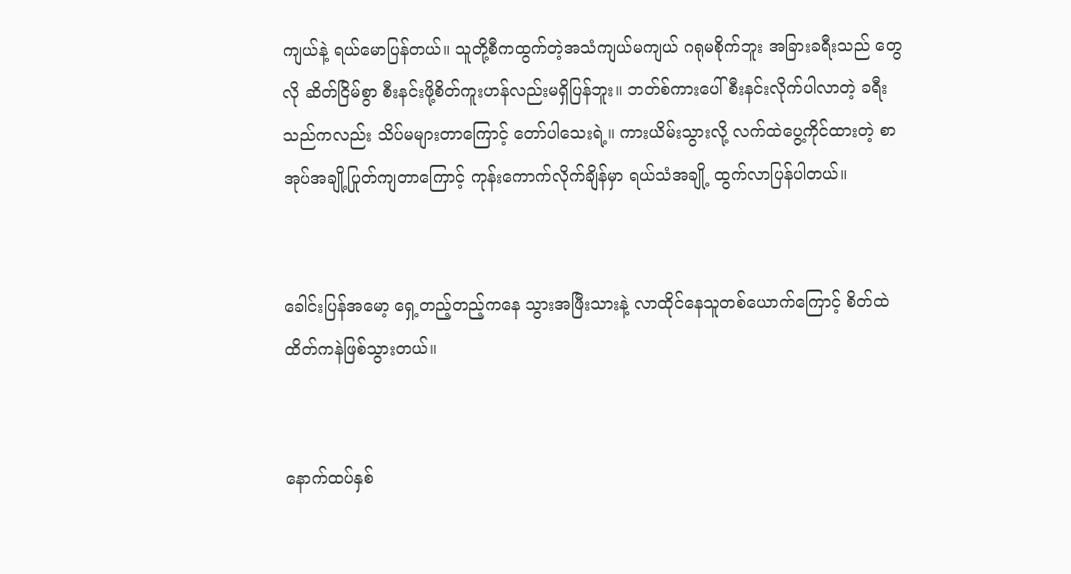ကျယ်နဲ့ ရယ်မောပြန်တယ်။ သူတို့စီကထွက်တဲ့အသံကျယ်မကျယ် ဂရုမစိုက်ဘူး အခြားခရီးသည် တွေလို ဆိတ်ငြိမ်စွာ စီးနင်းဖို့စိတ်ကူးဟန်လည်းမရှိပြန်ဘူး။ ဘတ်စ်ကားပေါ် စီးနင်းလိုက်ပါလာတဲ့ ခရီးသည်ကလည်း သိပ်မများတာကြောင့် တော်ပါသေးရဲ့။ ကားယိမ်းသွားလို့ လက်ထဲပွေ့ကိုင်ထားတဲ့ စာအုပ်အချို့ပြုတ်ကျတာကြောင့် ကုန်းကောက်လိုက်ချိန်မှာ ရယ်သံအချို့ ထွက်လာပြန်ပါတယ်။


ခေါင်းပြန်အမော့ ရှေ့တည့်တည့်ကနေ သွားအဖြီးသားနဲ့ လာထိုင်နေသူတစ်ယောက်ကြောင့် စိတ်ထဲထိတ်ကနဲဖြစ်သွားတယ်။


နောက်ထပ်နှစ်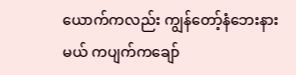ယောက်ကလည်း ကျွန်တော့်နံဘေးနားမယ် ကပျက်ကချော်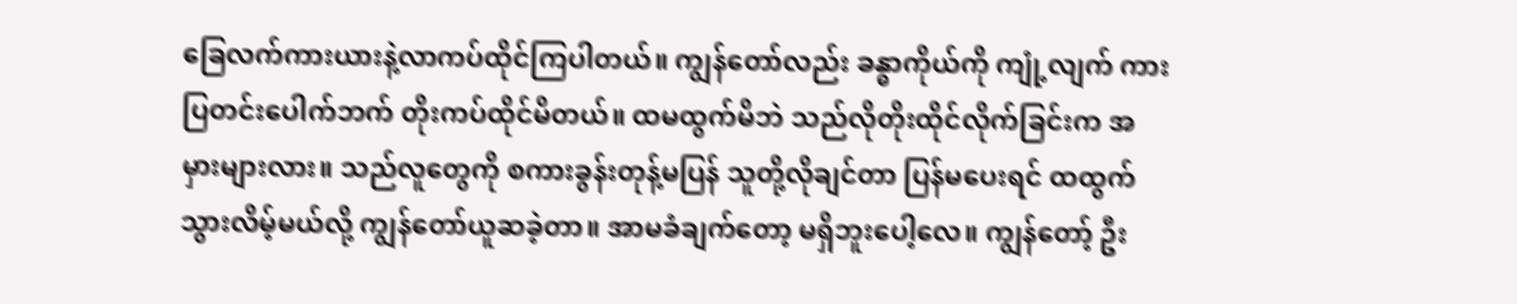ခြေလက်ကားယားနဲ့လာကပ်ထိုင်ကြပါတယ်။ ကျွန်တော်လည်း ခန္ဓာကိုယ်ကို ကျုံ့လျက် ကားပြတင်းပေါက်ဘက် တိုးကပ်ထိုင်မိတယ်။ ထမထွက်မိဘဲ သည်လိုတိုးထိုင်လိုက်ခြင်းက အမှားများလား။ သည်လူတွေကို စကားခွန်းတုန့်မပြန် သူတို့လိုချင်တာ ပြန်မပေးရင် ထထွက်သွားလိမ့်မယ်လို့ ကျွန်တော်ယူဆခဲ့တာ။ အာမခံချက်တော့ မရှိဘူးပေါ့လေ။ ကျွန်တော့် ဦး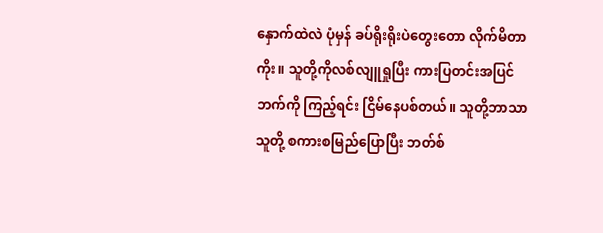နှောက်ထဲလဲ ပုံမှန် ခပ်ရိုးရိုးပဲတွေးတော လိုက်မိတာကိုး။ သူတို့ကိုလစ်လျူရှုပြီး ကားပြတင်းအပြင်ဘက်ကို ကြည့်ရင်း ငြိမ်နေပစ်တယ်။ သူတို့ဘာသာသူတို့ စကားစမြည်ပြောပြီး ဘတ်စ်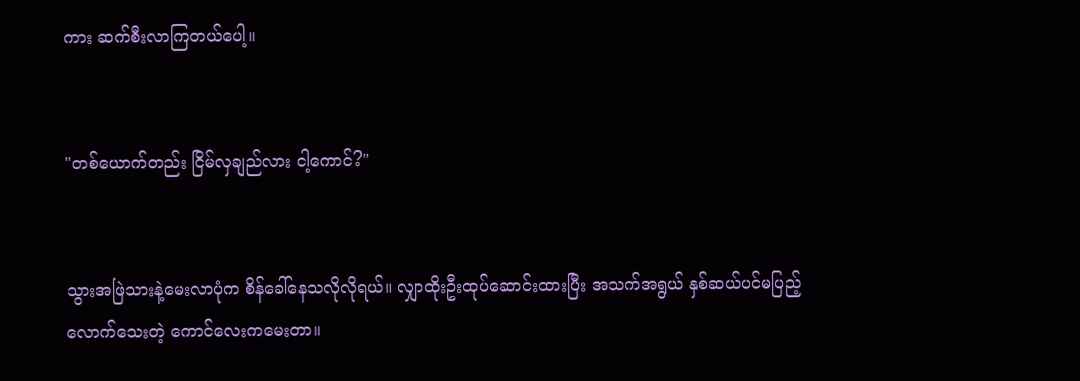ကား ဆက်စီးလာကြတယ်ပေါ့။


"တစ်ယောက်တည်း ငြိမ်လှချည်လား ငါ့ကောင်?"


သွားအဖြဲသားနဲ့မေးလာပုံက စိန်ခေါ်နေသလိုလိုရယ်။ လျှာထိုးဦးထုပ်ဆောင်းထားပြီး အသက်အရွယ် နှစ်ဆယ်ပင်မပြည့်လောက်သေးတဲ့ ကောင်လေးကမေးတာ။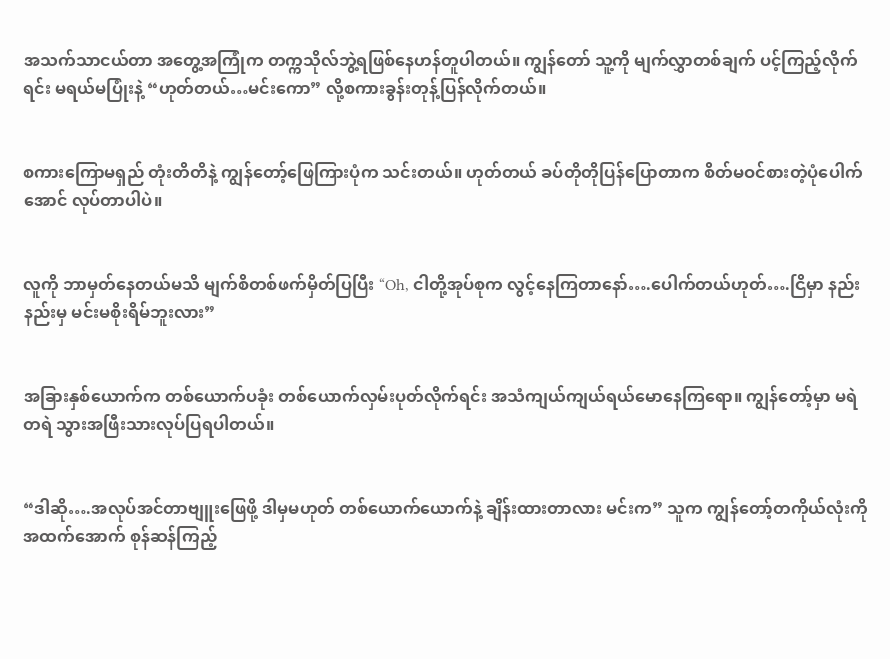အသက်သာငယ်တာ အတွေ့အကြုံက တက္ကသိုလ်ဘွဲ့ရဖြစ်နေဟန်တူပါတယ်။ ကျွန်တော် သူ့ကို မျက်လွှာတစ်ချက် ပင့်ကြည့်လိုက်ရင်း မရယ်မပြုံးနဲ့ “ဟုတ်တယ်…မင်းကော” လို့စကားခွန်းတုန့်ပြန်လိုက်တယ်။


စကားကြောမရှည် တုံးတိတိနဲ့ ကျွန်တော့်ဖြေကြားပုံက သင်းတယ်။ ဟုတ်တယ် ခပ်တိုတိုပြန်ပြောတာက စိတ်မဝင်စားတဲ့ပုံပေါက်အောင် လုပ်တာပါပဲ။


လူကို ဘာမှတ်နေတယ်မသိ မျက်စိတစ်ဖက်မှိတ်ပြပြီး “Oh, ငါတို့အုပ်စုက လွင့်နေကြတာနော်….ပေါက်တယ်ဟုတ်….ငြိမှာ နည်းနည်းမှ မင်းမစိုးရိမ်ဘူးလား”


အခြားနှစ်ယောက်က တစ်ယောက်ပခုံး တစ်ယောက်လှမ်းပုတ်လိုက်ရင်း အသံကျယ်ကျယ်ရယ်မောနေကြရော။ ကျွန်တော့်မှာ မရဲတရဲ သွားအဖြီးသားလုပ်ပြရပါတယ်။


“ဒါဆို….အလုပ်အင်တာဗျူးဖြေဖို့ ဒါမှမဟုတ် တစ်ယောက်ယောက်နဲ့ ချိန်းထားတာလား မင်းက” သူက ကျွန်တော့်တကိုယ်လုံးကို အထက်အောက် စုန်ဆန်ကြည့်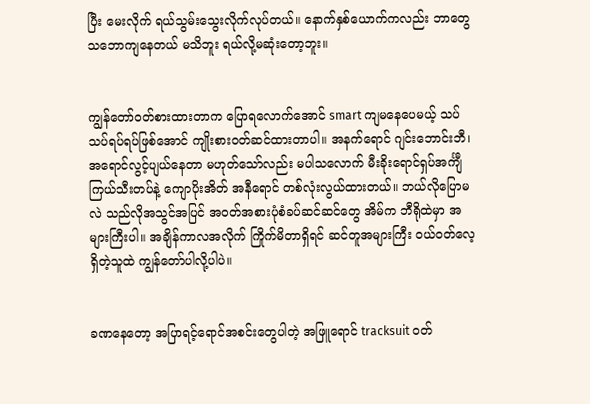ပြီး မေးလိုက် ရယ်သွမ်းသွေးလိုက်လုပ်တယ်။ နောက်နှစ်ယောက်ကလည်း ဘာတွေသဘောကျနေတယ် မသိဘူး ရယ်လို့မဆုံးတော့ဘူး။


ကျွန်တော်ဝတ်စားထားတာက ပြောရလောက်အောင် smart ကျမနေပေမယ့် သပ်သပ်ရပ်ရပ်ဖြစ်အောင် ကျိုးစားဝတ်ဆင်ထားတာပါ။ အနက်ရောင် ဂျင်းဘောင်းဘီ၊ အရောင်လွင့်ပျယ်နေတာ မဟုတ်သော်လည်း မပါသလောက် မီးခိုးရောင်ရှပ်အင်္ကျီ ကြယ်သီးတပ်နဲ့ ကျောပိုးအိတ် အနီရောင် တစ်လုံးလွယ်ထားတယ်။ ဘယ်လိုပြောမလဲ သည်လိုအသွင်အပြင် အဝတ်အစားပုံစံခပ်ဆင်ဆင်တွေ အိမ်က ဘီရိုထဲမှာ အများကြီးပါ။ အချိန်ကာလအလိုက် ကြိုက်မိတာရှိရင် ဆင်တူအများကြီး ဝယ်ဝတ်လေ့ရှိတဲ့သူထဲ ကျွန်တော်ပါလို့ပါပဲ။


ခဏနေတော့ အပြာရင့်ရောင်အစင်းတွေပါတဲ့ အဖြူရောင် tracksuit ဝတ်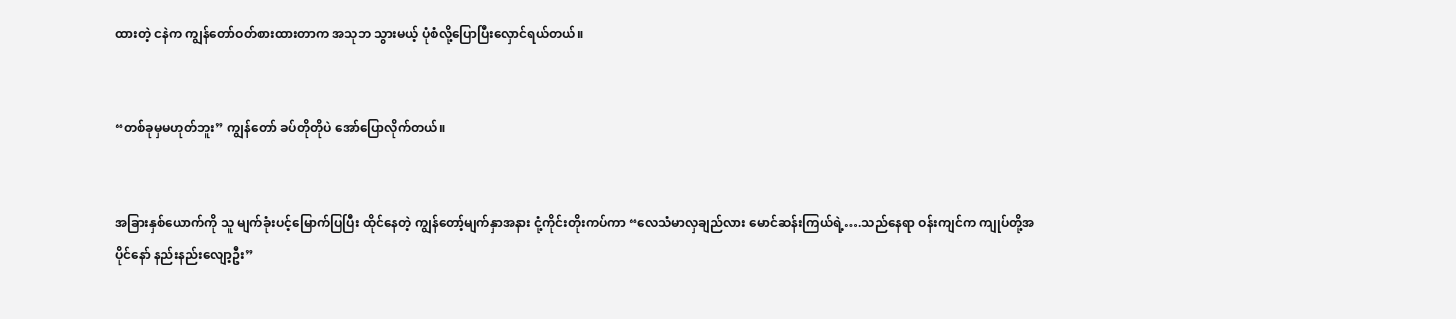ထားတဲ့ ငနဲက ကျွန်တော်ဝတ်စားထားတာက အသုဘ သွားမယ့် ပုံစံလို့ပြောပြီးလှောင်ရယ်တယ်။


“တစ်ခုမှမဟုတ်ဘူး” ကျွန်တော် ခပ်တိုတိုပဲ အော်ပြောလိုက်တယ်။


အခြားနှစ်ယောက်ကို သူ မျက်ခုံးပင့်မြောက်ပြပြီး ထိုင်နေတဲ့ ကျွန်တော့်မျက်နှာအနား ငုံ့ကိုင်းတိုးကပ်ကာ “လေသံမာလှချည်လား မောင်ဆန်းကြယ်ရဲ့….သည်နေရာ ဝန်းကျင်က ကျုပ်တို့အပိုင်နော် နည်းနည်းလျော့ဦး”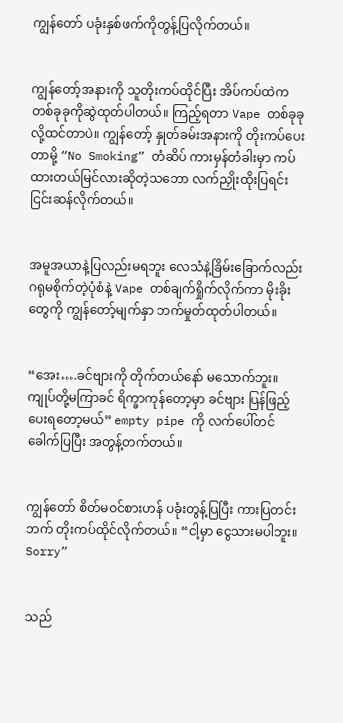ကျွန်တော် ပခုံးနှစ်ဖက်ကိုတွန့်ပြလိုက်တယ်။


ကျွန်တော့်အနားကို သူတိုးကပ်ထိုင်ပြီး အိပ်ကပ်ထဲက တစ်ခုခုကိုဆွဲထုတ်ပါတယ်။ ကြည့်ရတာ Vape တစ်ခုခုလို့ထင်တာပဲ။ ကျွန်တော့် နှုတ်ခမ်းအနားကို တိုးကပ်ပေးတာမို့ “No Smoking” တံဆိပ် ကားမှန်တံခါးမှာ ကပ်ထားတယ်မြင်လားဆိုတဲ့သဘော လက်ညှိုးထိုးပြရင်း ငြင်းဆန်လိုက်တယ်။


အမူအယာနဲ့ပြလည်းမရဘူး လေသံနဲ့ခြိမ်းခြောက်လည်း ဂရုမစိုက်တဲ့ပုံစံနဲ့ Vape တစ်ချက်ရှိုက်လိုက်ကာ မိုးခိုးတွေကို ကျွန်တော့်မျက်နှာ ဘက်မှုတ်ထုတ်ပါတယ်။


“အေး….ခင်ဗျားကို တိုက်တယ်နော် မသောက်ဘူး။ ကျုပ်တို့မကြာခင် ရိက္ခာကုန်တော့မှာ ခင်ဗျား ပြန်ဖြည့်ပေးရတော့မယ်” empty pipe ကို လက်ပေါ်တင်ခေါက်ပြပြီး အတွန့်တက်တယ်။


ကျွန်တော် စိတ်မဝင်စားဟန် ပခုံးတွန့်ပြပြီး ကားပြတင်းဘက် တိုးကပ်ထိုင်လိုက်တယ်။ “ငါ့မှာ ငွေသားမပါဘူး။ Sorry”


သည်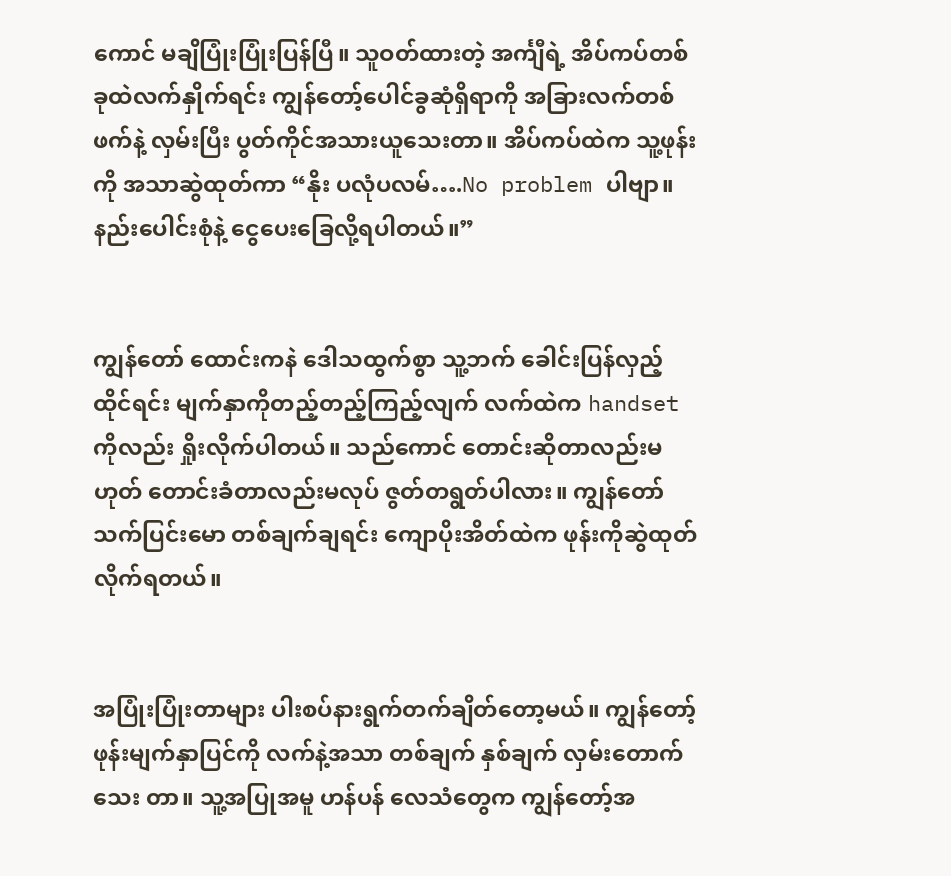ကောင် မချိပြုံးပြုံးပြန်ပြီ။ သူဝတ်ထားတဲ့ အင်္ကျီရဲ့ အိပ်ကပ်တစ်ခုထဲလက်နှိုက်ရင်း ကျွန်တော့်ပေါင်ခွဆုံရှိရာကို အခြားလက်တစ်ဖက်နဲ့ လှမ်းပြီး ပွတ်ကိုင်အသားယူသေးတာ။ အိပ်ကပ်ထဲက သူ့ဖုန်းကို အသာဆွဲထုတ်ကာ “နိုး ပလုံပလမ်….No problem ပါဗျာ။ နည်းပေါင်းစုံနဲ့ ငွေပေးခြေလို့ရပါတယ်။”


ကျွန်တော် ထောင်းကနဲ ဒေါသထွက်စွာ သူ့ဘက် ခေါင်းပြန်လှည့်ထိုင်ရင်း မျက်နှာကိုတည့်တည့်ကြည့်လျက် လက်ထဲက handset ကိုလည်း ရှိုးလိုက်ပါတယ်။ သည်ကောင် တောင်းဆိုတာလည်းမဟုတ် တောင်းခံတာလည်းမလုပ် ဇွတ်တရွတ်ပါလား။ ကျွန်တော် သက်ပြင်းမော တစ်ချက်ချရင်း ကျောပိုးအိတ်ထဲက ဖုန်းကိုဆွဲထုတ်လိုက်ရတယ်။


အပြုံးပြုံးတာများ ပါးစပ်နားရွက်တက်ချိတ်တော့မယ်။ ကျွန်တော့် ဖုန်းမျက်နှာပြင်ကို လက်နဲ့အသာ တစ်ချက် နှစ်ချက် လှမ်းတောက်သေး တာ။ သူ့အပြုအမူ ဟန်ပန် လေသံတွေက ကျွန်တော့်အ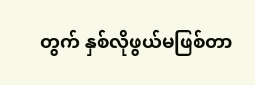တွက် နှစ်လိုဖွယ်မဖြစ်တာ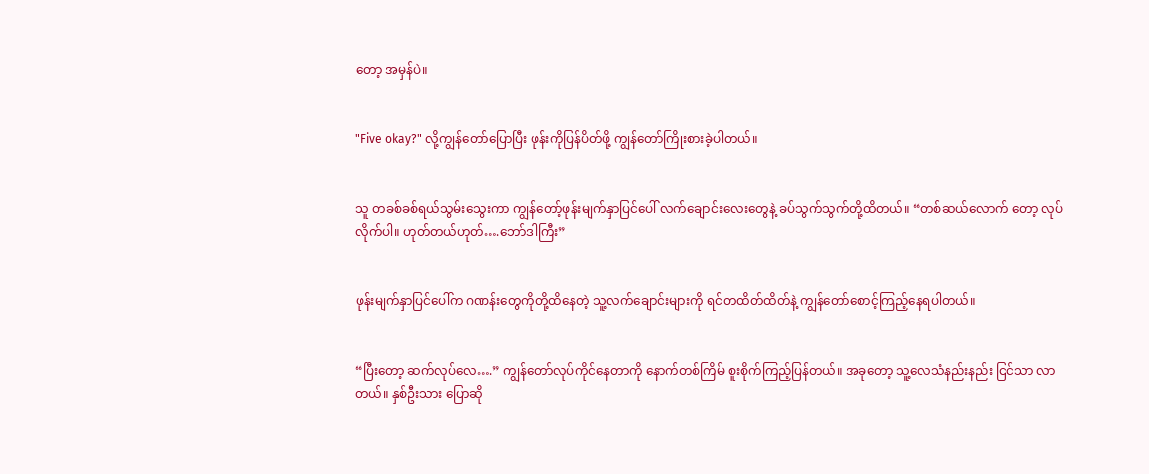တော့ အမှန်ပဲ။


"Five okay?" လို့ကျွန်တော်ပြောပြီး ဖုန်းကိုပြန်ပိတ်ဖို့ ကျွန်တော်ကြိုးစားခဲ့ပါတယ်။


သူ တခစ်ခစ်ရယ်သွမ်းသွေးကာ ကျွန်တော့်ဖုန်းမျက်နှာပြင်ပေါ် လက်ချောင်းလေးတွေနဲ့ ခပ်သွက်သွက်တို့ထိတယ်။ “တစ်ဆယ်လောက် တော့ လုပ်လိုက်ပါ။ ဟုတ်တယ်ဟုတ်….ဘော်ဒါကြီး”


ဖုန်းမျက်နှာပြင်ပေါ်က ဂဏန်းတွေကိုတို့ထိနေတဲ့ သူ့လက်ချောင်းများကို ရင်တထိတ်ထိတ်နဲ့ ကျွန်တော်စောင့်ကြည့်နေရပါတယ်။


“ပြီးတော့ ဆက်လုပ်လေ….” ကျွန်တော်လုပ်ကိုင်နေတာကို နောက်တစ်ကြိမ် စူးစိုက်ကြည့်ပြန်တယ်။ အခုတော့ သူ့လေသံနည်းနည်း ငြင်သာ လာတယ်။ နှစ်ဦးသား ပြောဆို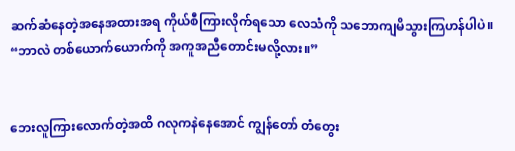ဆက်ဆံနေတဲ့အနေအထားအရ ကိုယ်စီကြားလိုက်ရသော လေသံကို သဘောကျမိသွားကြဟန်ပါပဲ။ “ဘာလဲ တစ်ယောက်ယောက်ကို အကူအညီတောင်းမလို့လား။”


ဘေးလူကြားလောက်တဲ့အထိ ဂလုကနဲနေအောင် ကျွန်တော် တံတွေး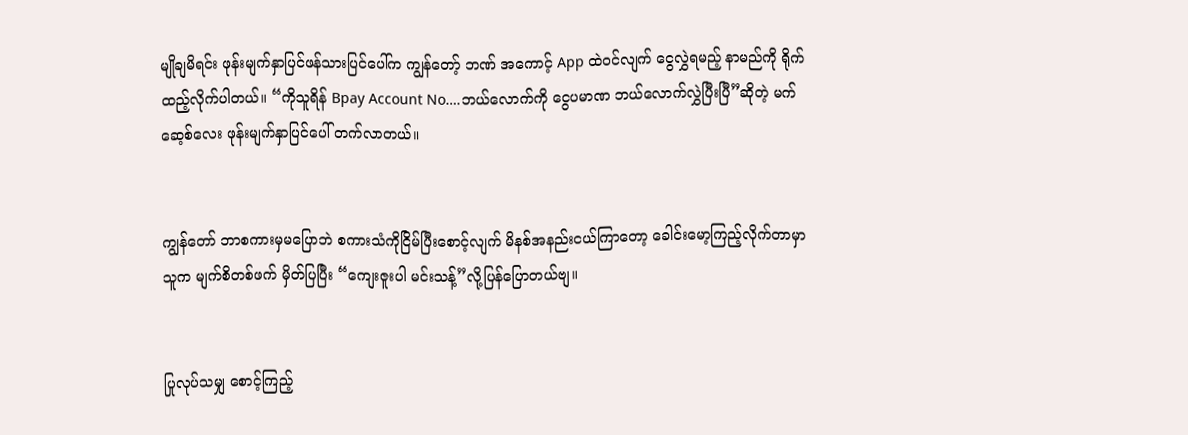မျိုချမိရင်း ဖုန်းမျက်နှာပြင်ဖန်သားပြင်ပေါ်က ကျွန်တော့် ဘဏ် အကောင့် App ထဲဝင်လျက် ငွေလွှဲရမည့် နာမည်ကို ရိုက်ထည့်လိုက်ပါတယ်။ “ကိုသူရိန် Bpay Account No….ဘယ်လောက်ကို ငွေပမာဏ ဘယ်လောက်လွှဲပြီးပြီ”ဆိုတဲ့ မက်ဆေ့စ်လေး ဖုန်းမျက်နှာပြင်ပေါ် တက်လာတယ်။


ကျွန်တော် ဘာစကားမှမပြောဘဲ စကားသံကိုငြိမ်ပြီးစောင့်လျက် မိနစ်အနည်းငယ်ကြာတော့ ခေါင်းမော့ကြည့်လိုက်တာမှာ သူက မျက်စိတစ်ဖက် မှိတ်ပြပြီး “ကျေးဇူးပါ မင်းသန့်”လို့ပြန်ပြောတယ်ဗျ။


ပြုလုပ်သမျှ စောင့်ကြည့်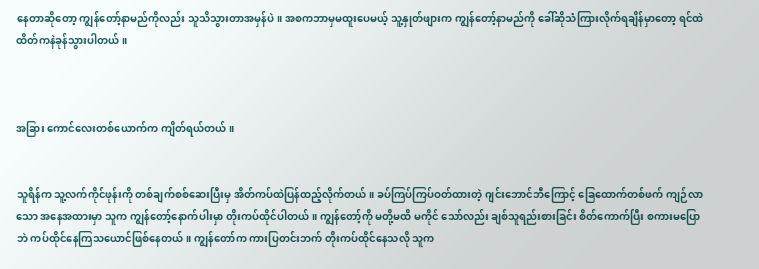နေတာဆိုတော့ ကျွန်တော့်နာမည်ကိုလည်း သူသိသွားတာအမှန်ပဲ။ အစကဘာမှမထူးပေမယ့် သူ့နှုတ်ဖျားက ကျွန်တော့်နာမည်ကို ခေါ်ဆိုသံကြားလိုက်ရချိန်မှာတော့ ရင်ထဲထိတ်ကနဲခုန်သွားပါတယ်။



အခြား ကောင်လေးတစ်ယောက်က ကျိတ်ရယ်တယ်။


သူရိန်က သူ့လက်ကိုင်ဖုန်းကို တစ်ချက်စစ်ဆေးပြီးမှ အိတ်ကပ်ထဲပြန်ထည့်လိုက်တယ်။ ခပ်ကြပ်ကြပ်ဝတ်ထားတဲ့ ဂျင်းဘောင်ဘီကြောင့် ခြေထောက်တစ်ဖက် ကျဉ်လာသော အနေအထားမှာ သူက ကျွန်တော့်နောက်ပါးမှာ တိုးကပ်ထိုင်ပါတယ်။ ကျွန်တော့်ကို မတို့မထိ မကိုင် သော်လည်း ချစ်သူရည်းစားခြင်း စိတ်ကောက်ပြီး စကားမပြောဘဲ ကပ်ထိုင်နေကြသယောင်ဖြစ်နေတယ်။ ကျွန်တော်က ကားပြတင်းဘက် တိုးကပ်ထိုင်နေသလို သူက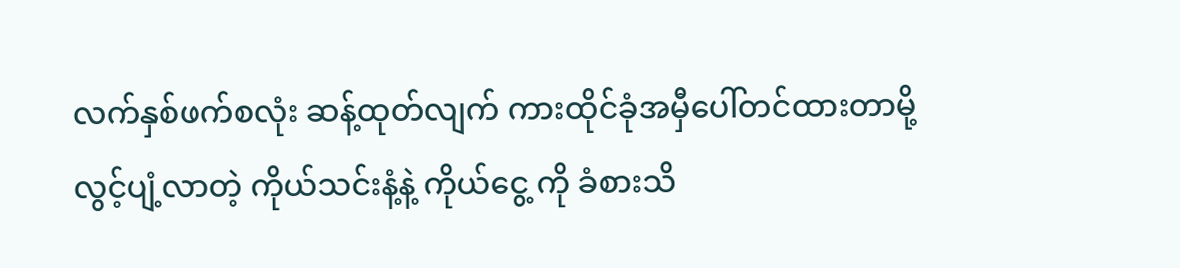လက်နှစ်ဖက်စလုံး ဆန့်ထုတ်လျက် ကားထိုင်ခုံအမှီပေါ်တင်ထားတာမို့ လွင့်ပျံ့လာတဲ့ ကိုယ်သင်းနံ့နဲ့ ကိုယ်ငွေ့ ကို ခံစားသိ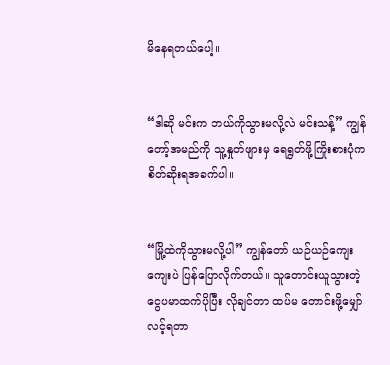မိနေရတယ်ပေါ့။


“ဒါဆို မင်းက ဘယ်ကိုသွားမလို့လဲ မင်းသန့်” ကျွန်တော့်အမည်ကို သူ့နှုတ်ဖျားမှ ရေရွတ်ဖို့ကြိုးစားပုံက စိတ်ဆိုးရအခက်ပါ။


“မြို့ထဲကိုသွားမလို့ပါ” ကျွန်တော် ယဉ်ယဉ်ကျေးကျေးပဲ ပြန်ပြောလိုက်တယ်။ သူတောင်းယူသွားတဲ့ ငွေပမာထက်ပိုပြီး လိုချင်တာ ထပ်မ တောင်းဖို့မျှော်လင့်ရတာ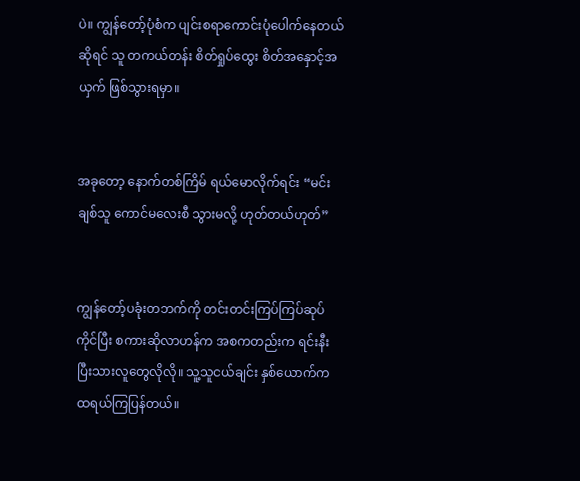ပဲ။ ကျွန်တော့်ပုံစံက ပျင်းစရာကောင်းပုံပေါက်နေတယ်ဆိုရင် သူ တကယ်တန်း စိတ်ရှုပ်ထွေး စိတ်အနှောင့်အယှက် ဖြစ်သွားရမှာ။


အခုတော့ နောက်တစ်ကြိမ် ရယ်မောလိုက်ရင်း “မင်း ချစ်သူ ကောင်မလေးစီ သွားမလို့ ဟုတ်တယ်ဟုတ်”


ကျွန်တော့်ပခုံးတဘက်ကို တင်းတင်းကြပ်ကြပ်ဆုပ်ကိုင်ပြီး စကားဆိုလာဟန်က အစကတည်းက ရင်းနီးပြီးသားလူတွေလိုလို။ သူ့သူငယ်ချင်း နှစ်ယောက်က ထရယ်ကြပြန်တယ်။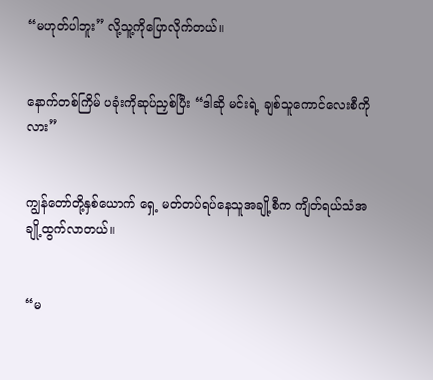“မဟုတ်ပါဘူး” လို့သူ့ကိုပြောလိုက်တယ်။


နောက်တစ်ကြိမ် ပခုံးကိုဆုပ်ညှစ်ပြီး “ဒါဆို မင်းရဲ့ ချစ်သူကောင်လေးစီကိုလား”


ကျွန်တော်တို့နှစ်ယောက် ရှေ့ မတ်တပ်ရပ်နေသူအချို့စီက ကျိတ်ရယ်သံအချို့ထွက်လာတယ်။


“မ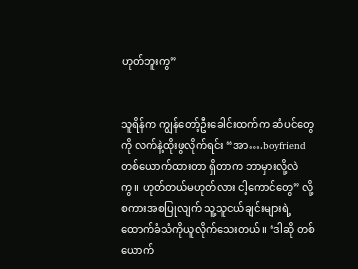ဟုတ်ဘူးကွ”


သူရိန်က ကျွန်တော့်ဦးခေါင်းထက်က ဆံပင်တွေကို လက်နဲ့ထိုးဖွလိုက်ရင်း “အာ….boyfriend တစ်ယောက်ထားတာ ရှိတာက ဘာမှားလို့လဲ ကွ။ ဟုတ်တယ်မဟုတ်လား ငါ့ကောင်တွေ” လို့စကားအစပြုလျက် သူ့သူငယ်ချင်းများရဲ့ ထောက်ခံသံကိုယူလိုက်သေးတယ်။ ‘ဒါဆို တစ်ယောက်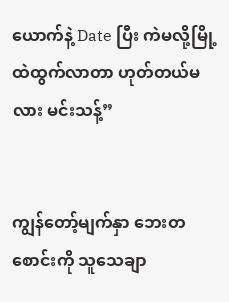ယောက်နဲ့ Date ပြီး ကဲမလို့မြို့ထဲထွက်လာတာ ဟုတ်တယ်မလား မင်းသန့်”


ကျွန်တော့်မျက်နှာ ဘေးတစောင်းကို သူသေချာ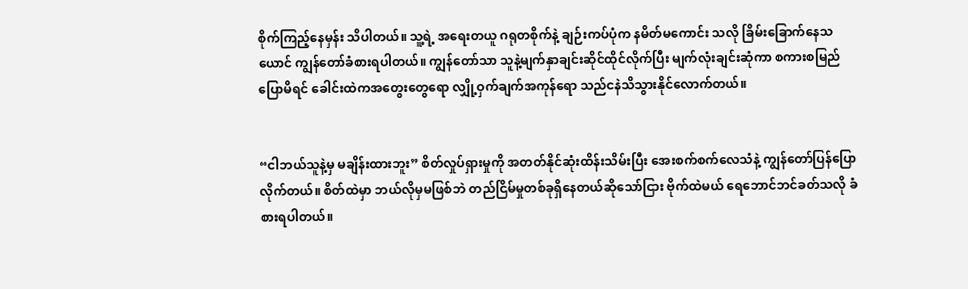စိုက်ကြည့်နေမှန်း သိပါတယ်။ သူ့ရဲ့ အရေးတယူ ဂရုတစိုက်နဲ့ ချဉ်းကပ်ပုံက နမိတ်မကောင်း သလို ခြိမ်းခြောက်နေသယောင် ကျွန်တော်ခံစားရပါတယ်။ ကျွန်တော်သာ သူနဲ့မျက်နှာချင်းဆိုင်ထိုင်လိုက်ပြီး မျက်လုံးချင်းဆုံကာ စကားစမြည်ပြောမိရင် ခေါင်းထဲကအတွေးတွေရော လျှို့ဝှက်ချက်အကုန်ရော သည်ငနဲသိသွားနိုင်လောက်တယ်။


“ငါဘယ်သူနဲ့မှ မချိန်းထားဘူး” စိတ်လှုပ်ရှားမှုကို အတတ်နိုင်ဆုံးထိန်းသိမ်းပြီး အေးစက်စက်လေသံနဲ့ ကျွန်တော်ပြန်ပြောလိုက်တယ်။ စိတ်ထဲမှာ ဘယ်လိုမှမဖြစ်ဘဲ တည်ငြိမ်မှုတစ်ခုရှိနေတယ်ဆိုသော်ငြား ဗိုက်ထဲမယ် ရေဘောင်ဘင်ခတ်သလို ခံစားရပါတယ်။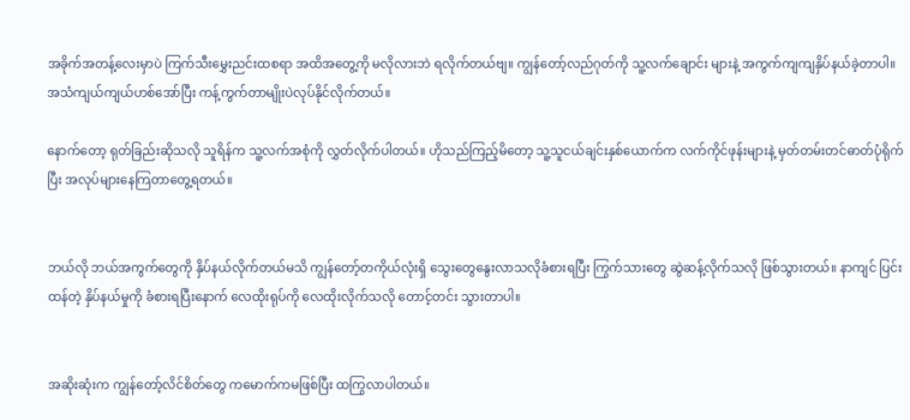အခိုက်အတန့်လေးမှာပဲ ကြက်သီးမွှေးညင်းထစရာ အထိအတွေ့ကို မလိုလားဘဲ ရလိုက်တယ်ဗျ။ ကျွန်တော့်လည်ဂုတ်ကို သူ့လက်ချောင်း များနဲ့ အကွက်ကျကျနှိပ်နယ်ခဲ့တာပါ။ အသံကျယ်ကျယ်ဟစ်အော်ပြီး ကန့်ကွက်တာမျိုးပဲလုပ်နိုင်လိုက်တယ်။

နောက်တော့ ရုတ်ခြည်းဆိုသလို သူရိန်က သူ့လက်အစုံကို လွှတ်လိုက်ပါတယ်။ ဟိုသည်ကြည့်မိတော့ သူ့သူငယ်ချင်းနှစ်ယောက်က လက်ကိုင်ဖုန်းများနဲ့ မှတ်တမ်းတင်ဓာတ်ပုံရိုက်ပြီး အလုပ်များနေကြတာတွေ့ရတယ်။


ဘယ်လို ဘယ်အကွက်တွေကို နှိပ်နယ်လိုက်တယ်မသိ ကျွန်တော့်တကိုယ်လုံးရှိ သွေးတွေနွေးလာသလိုခံစားရပြီး ကြွက်သားတွေ ဆွဲဆန့်လိုက်သလို ဖြစ်သွားတယ်။ နာကျင် ပြင်းထန်တဲ့ နှိပ်နယ်မှုကို ခံစားရပြီးနောက် လေထိုးရုပ်ကို လေထိုးလိုက်သလို တောင့်တင်း သွားတာပါ။


အဆိုးဆုံးက ကျွန်တော့်လိင်စိတ်တွေ ကမောက်ကမဖြစ်ပြီး ထကြွလာပါတယ်။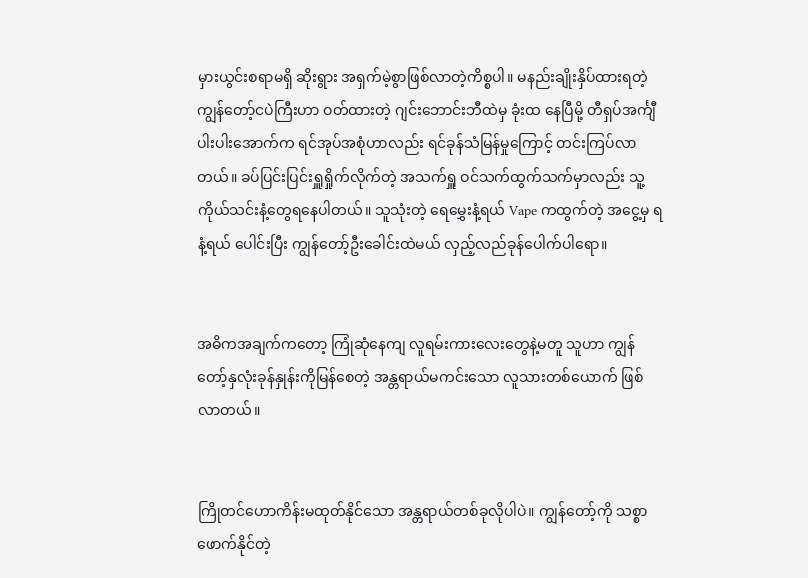မှားယွင်းစရာမရှိ ဆိုးရွား အရှက်မဲ့စွာဖြစ်လာတဲ့ကိစ္စပါ။ မနည်းချိုးနှိပ်ထားရတဲ့ ကျွန်တော့်ငပဲကြီးဟာ ဝတ်ထားတဲ့ ဂျင်းဘောင်းဘီထဲမှ ခုံးထ နေပြီမို့ တီရှပ်အင်္ကျီပါးပါးအောက်က ရင်အုပ်အစုံဟာလည်း ရင်ခုန်သံမြန်မှုကြောင့် တင်းကြပ်လာတယ်။ ခပ်ပြင်းပြင်းရှူရှိုက်လိုက်တဲ့ အသက်ရှူ ဝင်သက်ထွက်သက်မှာလည်း သူ့ကိုယ်သင်းနံ့တွေရနေပါတယ်။ သူသုံးတဲ့ ရေမွှေးနံ့ရယ် Vape ကထွက်တဲ့ အငွေ့မှ ရနံ့ရယ် ပေါင်းပြီး ကျွန်တော့်ဦးခေါင်းထဲမယ် လှည့်လည်ခုန်ပေါက်ပါရော။


အဓိကအချက်ကတော့ ကြုံဆုံနေကျ လူရမ်းကားလေးတွေနဲ့မတူ သူဟာ ကျွန်တော့်နှလုံးခုန်နှုန်းကိုမြန်စေတဲ့ အန္တရာယ်မကင်းသော လူသားတစ်ယောက် ဖြစ်လာတယ်။


ကြိုတင်ဟောကိန်းမထုတ်နိုင်သော အန္တရာယ်တစ်ခုလိုပါပဲ။ ကျွန်တော့်ကို သစ္စာဖောက်နိုင်တဲ့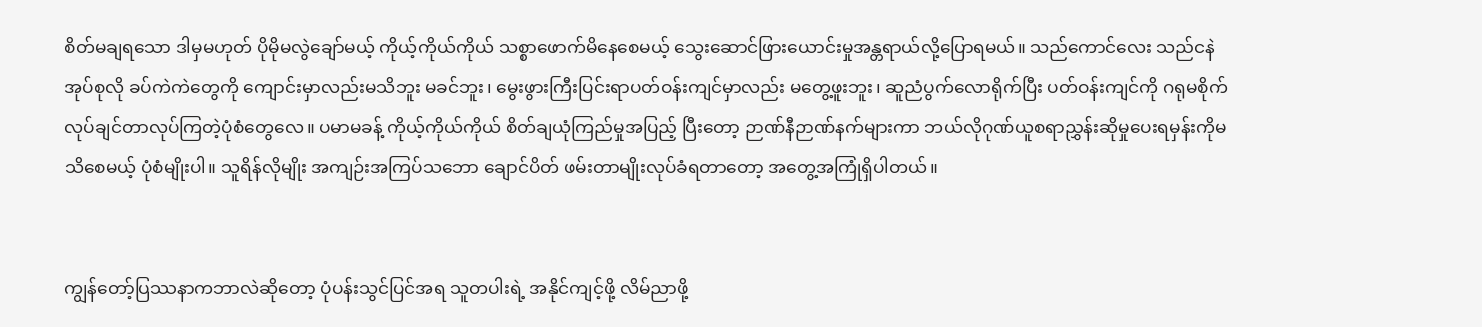စိတ်မချရသော ဒါမှမဟုတ် ပိုမိုမလွဲချော်မယ့် ကိုယ့်ကိုယ်ကိုယ် သစ္စာဖောက်မိနေစေမယ့် သွေးဆောင်ဖြားယောင်းမှုအန္တရာယ်လို့ပြောရမယ်။ သည်ကောင်လေး သည်ငနဲအုပ်စုလို ခပ်ကဲကဲတွေကို ကျောင်းမှာလည်းမသိဘူး မခင်ဘူး၊ မွေးဖွားကြီးပြင်းရာပတ်ဝန်းကျင်မှာလည်း မတွေ့ဖူးဘူး၊ ဆူညံပွက်လောရိုက်ပြီး ပတ်ဝန်းကျင်ကို ဂရုမစိုက် လုပ်ချင်တာလုပ်ကြတဲ့ပုံစံတွေလေ။ ပမာမခန့် ကိုယ့်ကိုယ်ကိုယ် စိတ်ချယုံကြည်မှုအပြည့် ပြီးတော့ ဉာဏ်နီဉာဏ်နက်များကာ ဘယ်လိုဂုဏ်ယူစရာညွှန်းဆိုမှုပေးရမှန်းကိုမသိစေမယ့် ပုံစံမျိုးပါ။ သူရိန်လိုမျိုး အကျဉ်းအကြပ်သဘော ချောင်ပိတ် ဖမ်းတာမျိုးလုပ်ခံရတာတော့ အတွေ့အကြုံရှိပါတယ်။


ကျွန်တော့်ပြဿနာကဘာလဲဆိုတော့ ပုံပန်းသွင်ပြင်အရ သူတပါးရဲ့ အနိုင်ကျင့်ဖို့ လိမ်ညာဖို့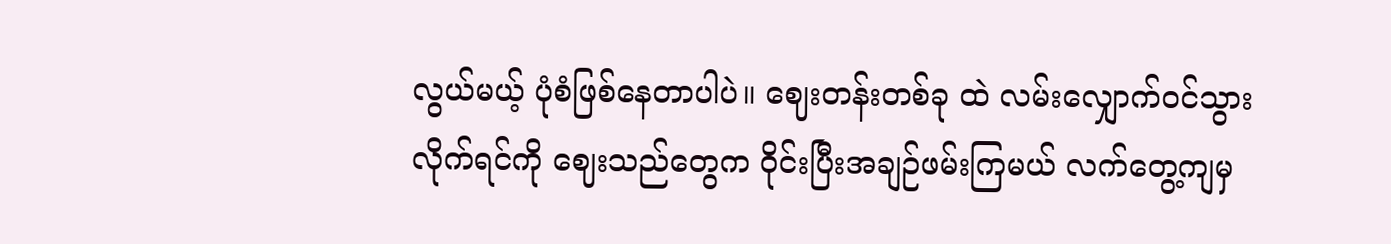လွယ်မယ့် ပုံစံဖြစ်နေတာပါပဲ။ ဈေးတန်းတစ်ခု ထဲ လမ်းလျှောက်ဝင်သွားလိုက်ရင်ကို ဈေးသည်တွေက ဝိုင်းပြီးအချဉ်ဖမ်းကြမယ် လက်တွေ့ကျမှ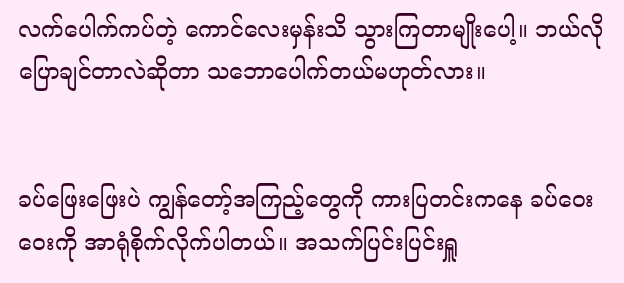လက်ပေါက်ကပ်တဲ့ ကောင်လေးမှန်းသိ သွားကြတာမျိုးပေါ့။ ဘယ်လိုပြောချင်တာလဲဆိုတာ သဘောပေါက်တယ်မဟုတ်လား။


ခပ်ဖြေးဖြေးပဲ ကျွန်တော့်အကြည့်တွေကို ကားပြတင်းကနေ ခပ်ဝေးဝေးကို အာရုံစိုက်လိုက်ပါတယ်။ အသက်ပြင်းပြင်းရှူ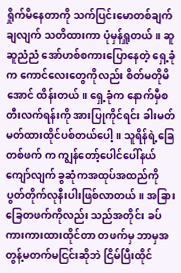ရှိုက်မိနေတာကို သက်ပြင်းမောတစ်ချက်ချလျက် သတိထားကာ ပုံမှန်ရှူတယ်။ ဆူဆူညံညံ အော်ဟစ်စကားပြောနေတဲ့ ရှေ့ခုံက ကောင်လေးတွေကိုလည်း စိတ်မတိုမိအောင် ထိန်းတယ်။ ရှေ့ခုံက နောက်မှီစတီးလက်ရန်းကို အားပြုကိုင်ရင်း ခါးမတ်မတ်ထားထိုင်ပစ်တယ်ပေါ့။ သူရိန်ရဲ့ခြေတစ်ဖက် က ကျွန်တော့်ပေါင်ပေါ်နယ်ကျော်လျက် ခွဆုံကအထုပ်အထည်ကိုပွတ်တိုက်လုနီးပါးဖြစ်လာတယ်။ အခြားခြေတဖက်ကိုလည်း သည်အတိုင်း ခပ်ကားကားထားထိုင်တာ တဖက်မှ ဘာမှအတွန့်မတက်မငြင်းဆိုဘဲ ငြိမ်ပြီးထိုင်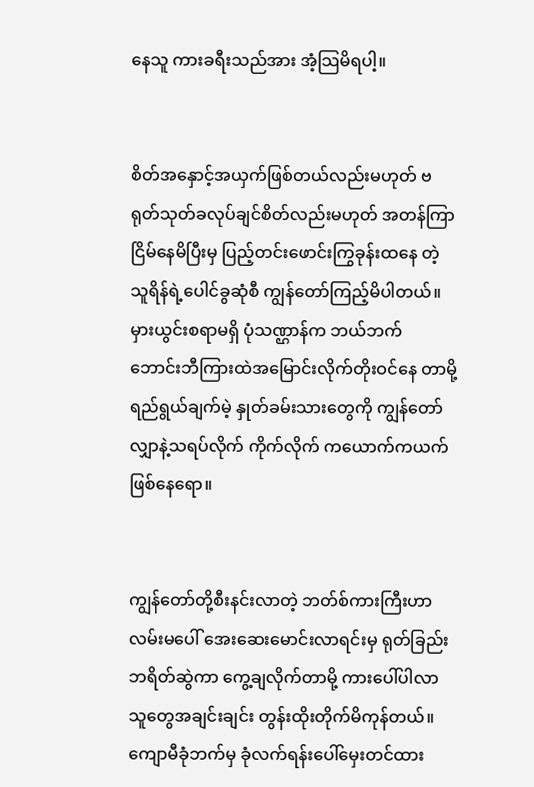နေသူ ကားခရီးသည်အား အံ့သြမိရပါ့။


စိတ်အနှောင့်အယှက်ဖြစ်တယ်လည်းမဟုတ် ဗရုတ်သုတ်ခလုပ်ချင်စိတ်လည်းမဟုတ် အတန်ကြာငြိမ်နေမိပြီးမှ ပြည့်တင်းဖောင်းကြွခုန်းထနေ တဲ့ သူရိန်ရဲ့ပေါင်ခွဆုံစီ ကျွန်တော်ကြည့်မိပါတယ်။ မှားယွင်းစရာမရှိ ပုံသဏ္ဌာန်က ဘယ်ဘက် ဘောင်းဘီကြားထဲအမြောင်းလိုက်တိုးဝင်နေ တာမို့ ရည်ရွယ်ချက်မဲ့ နှုတ်ခမ်းသားတွေကို ကျွန်တော်လျှာနဲ့သရပ်လိုက် ကိုက်လိုက် ကယောက်ကယက်ဖြစ်နေရော။


ကျွန်တော်တို့စီးနင်းလာတဲ့ ဘတ်စ်ကားကြီးဟာ လမ်းမပေါ် အေးဆေးမောင်းလာရင်းမှ ရုတ်ခြည်း ဘရိတ်ဆွဲကာ ကွေ့ချလိုက်တာမို့ ကားပေါ်ပါလာသူတွေအချင်းချင်း တွန်းထိုးတိုက်မိကုန်တယ်။ ကျောမီခုံဘက်မှ ခုံလက်ရန်းပေါ်မှေးတင်ထား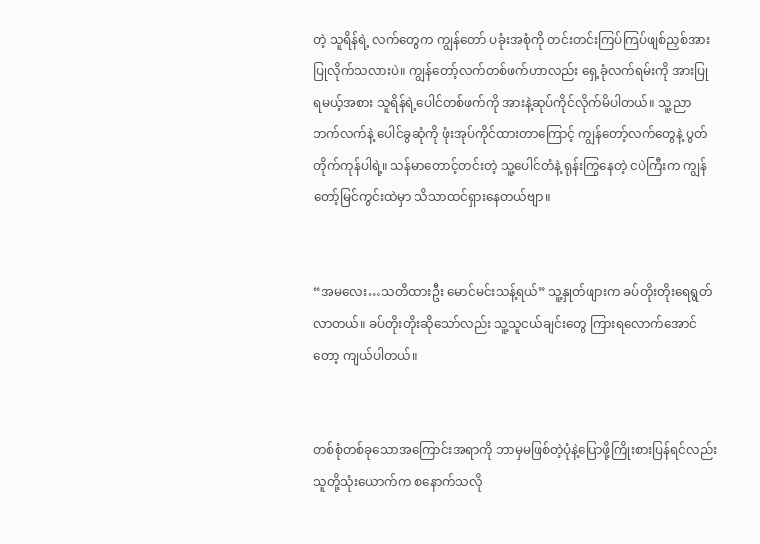တဲ့ သူရိန်ရဲ့ လက်တွေက ကျွန်တော် ပခုံးအစုံကို တင်းတင်းကြပ်ကြပ်ဖျစ်ညှစ်အားပြုလိုက်သလားပဲ။ ကျွန်တော့်လက်တစ်ဖက်ဟာလည်း ရှေ့ခုံလက်ရမ်းကို အားပြု ရမယ့်အစား သူရိန်ရဲ့ပေါင်တစ်ဖက်ကို အားနဲ့ဆုပ်ကိုင်လိုက်မိပါတယ်။ သူ့ညာဘက်လက်နဲ့ ပေါင်ခွဆုံကို ဖုံးအုပ်ကိုင်ထားတာကြောင့် ကျွန်တော့်လက်တွေနဲ့ ပွတ်တိုက်ကုန်ပါရဲ့။ သန်မာတောင့်တင်းတဲ့ သူ့ပေါင်တံနဲ့ ရုန်းကြွနေတဲ့ ငပဲကြီးက ကျွန်တော့်မြင်ကွင်းထဲမှာ သိသာထင်ရှားနေတယ်ဗျာ။


“အမလေး…သတိထားဦး မောင်မင်းသန့်ရယ်” သူ့နှုတ်ဖျားက ခပ်တိုးတိုးရေရွတ်လာတယ်။ ခပ်တိုးတိုးဆိုသော်လည်း သူ့သူငယ်ချင်းတွေ ကြားရလောက်အောင်တော့ ကျယ်ပါတယ်။


တစ်စုံတစ်ခုသောအကြောင်းအရာကို ဘာမှမဖြစ်တဲ့ပုံနဲ့ပြောဖို့ကြိုးစားပြန်ရင်လည်း သူတို့သုံးယောက်က စနောက်သလို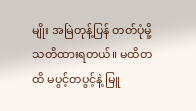မျိုး အမြဲတုန့်ပြန် တတ်ပုံမို့ သတိထားရတယ်။ မထိတထိ မပွင့်တပွင့်နဲ့ မြူ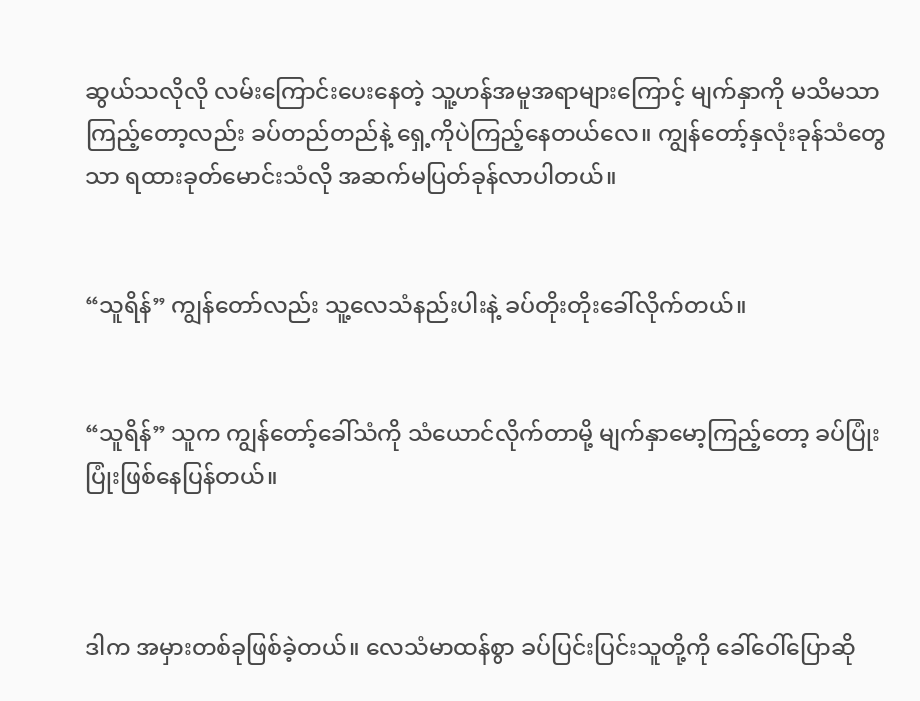ဆွယ်သလိုလို လမ်းကြောင်းပေးနေတဲ့ သူ့ဟန်အမူအရာများကြောင့် မျက်နှာကို မသိမသာကြည့်တော့လည်း ခပ်တည်တည်နဲ့ ရှေ့ကိုပဲကြည့်နေတယ်လေ။ ကျွန်တော့်နှလုံးခုန်သံတွေသာ ရထားခုတ်မောင်းသံလို အဆက်မပြတ်ခုန်လာပါတယ်။


“သူရိန်” ကျွန်တော်လည်း သူ့လေသံနည်းပါးနဲ့ ခပ်တိုးတိုးခေါ်လိုက်တယ်။


“သူရိန်” သူက ကျွန်တော့်ခေါ်သံကို သံယောင်လိုက်တာမို့ မျက်နှာမော့ကြည့်တော့ ခပ်ပြုံးပြုံးဖြစ်နေပြန်တယ်။



ဒါက အမှားတစ်ခုဖြစ်ခဲ့တယ်။ လေသံမာထန်စွာ ခပ်ပြင်းပြင်းသူတို့ကို ခေါ်ဝေါ်ပြောဆို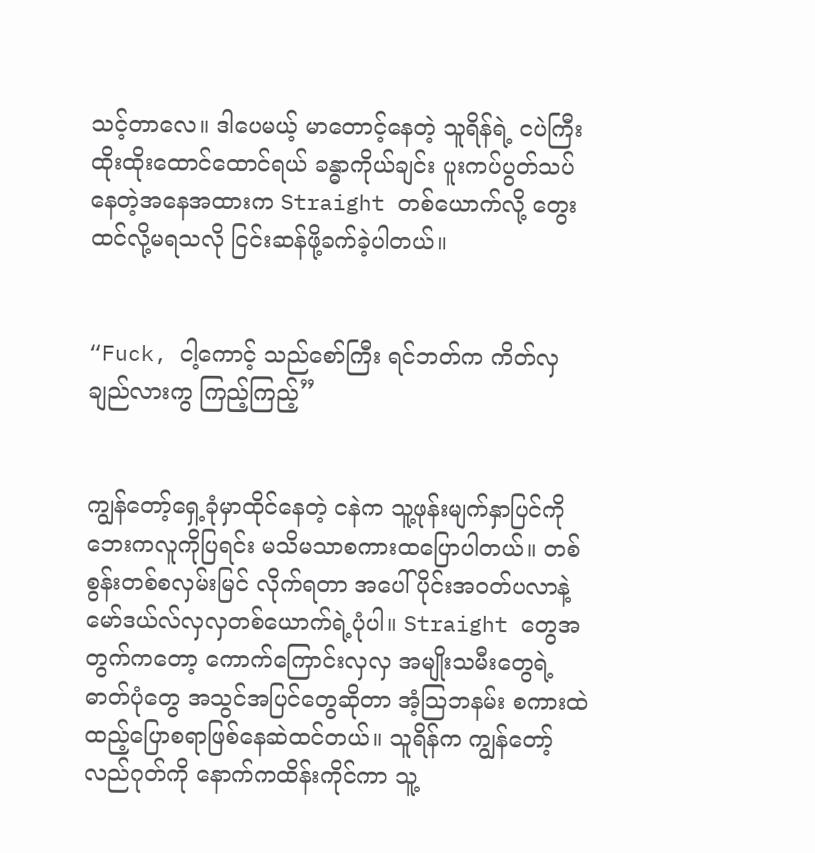သင့်တာလေ။ ဒါပေမယ့် မာတောင့်နေတဲ့ သူရိန်ရဲ့ ငပဲကြီးထိုးထိုးထောင်ထောင်ရယ် ခန္ဓာကိုယ်ချင်း ပူးကပ်ပွတ်သပ်နေတဲ့အနေအထားက Straight တစ်ယောက်လို့ တွေးထင်လို့မရသလို ငြင်းဆန်ဖို့ခက်ခဲ့ပါတယ်။


“Fuck, ငါ့ကောင့် သည်စော်ကြီး ရင်ဘတ်က ကိတ်လှချည်လားကွ ကြည့်ကြည့်”


ကျွန်တော့်ရှေ့ခုံမှာထိုင်နေတဲ့ ငနဲက သူ့ဖုန်းမျက်နှာပြင်ကို ဘေးကလူကိုပြရင်း မသိမသာစကားထပြောပါတယ်။ တစ်စွန်းတစ်စလှမ်းမြင် လိုက်ရတာ အပေါ်ပိုင်းအဝတ်ပလာနဲ့ မော်ဒယ်လ်လှလှတစ်ယောက်ရဲ့ပုံပါ။ Straight တွေအတွက်ကတော့ ကောက်ကြောင်းလှလှ အမျိုးသမီးတွေရဲ့ ဓာတ်ပုံတွေ အသွင်အပြင်တွေဆိုတာ အံ့သြဘနမ်း စကားထဲထည့်ပြောစရာဖြစ်နေဆဲထင်တယ်။ သူရိန်က ကျွန်တော့် လည်ဂုတ်ကို နောက်ကထိန်းကိုင်ကာ သူ့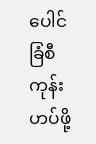ပေါင်ခြံစီကုန်းဟပ်ဖို့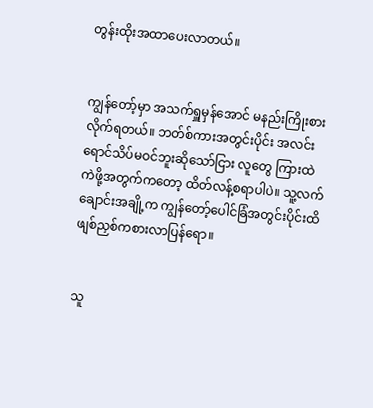တွန်းထိုးအထာပေးလာတယ်။


ကျွန်တော့်မှာ အသက်ရှူမှန်အောင် မနည်းကြိုးစားလိုက်ရတယ်။ ဘတ်စ်ကားအတွင်းပိုင်း အလင်းရောင်သိပ်မဝင်ဘူးဆိုသော်ငြား လူတွေ ကြားထဲ ကဲဖို့အတွက်ကတော့ ထိတ်လန့်စရာပါပဲ။ သူ့လက်ချောင်းအချို့က ကျွန်တော့်ပေါင်ခြံအတွင်းပိုင်းထိ ဖျစ်ညှစ်ကစားလာပြန်ရော။


သူ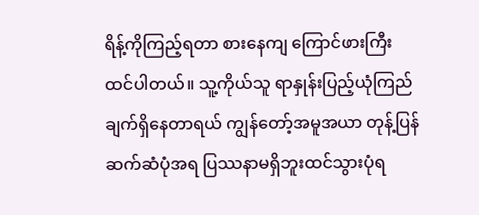ရိန့်ကိုကြည့်ရတာ စားနေကျ ကြောင်ဖားကြီးထင်ပါတယ်။ သူ့ကိုယ်သူ ရာနှုန်းပြည့်ယုံကြည်ချက်ရှိနေတာရယ် ကျွန်တော့်အမူအယာ တုန့်ပြန်ဆက်ဆံပုံအရ ပြဿနာမရှိဘူးထင်သွားပုံရ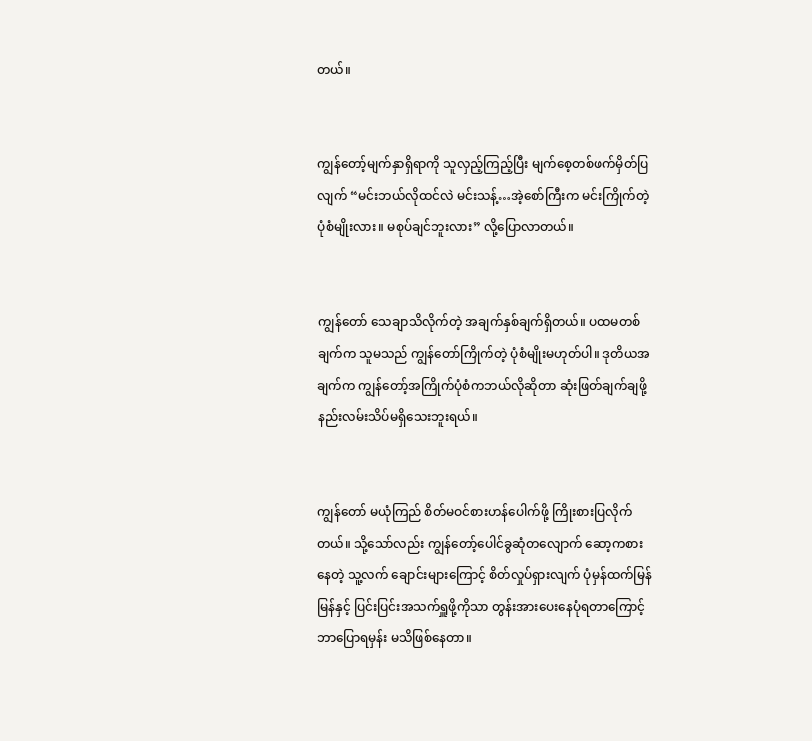တယ်။


ကျွန်တော့်မျက်နှာရှိရာကို သူလှည့်ကြည့်ပြီး မျက်စေ့တစ်ဖက်မှိတ်ပြလျက် “မင်းဘယ်လိုထင်လဲ မင်းသန့်…အဲ့စော်ကြီးက မင်းကြိုက်တဲ့ ပုံစံမျိုးလား။ မစုပ်ချင်ဘူးလား” လို့ပြောလာတယ်။


ကျွန်တော် သေချာသိလိုက်တဲ့ အချက်နှစ်ချက်ရှိတယ်။ ပထမတစ်ချက်က သူမသည် ကျွန်တော်ကြိုက်တဲ့ ပုံစံမျိုးမဟုတ်ပါ။ ဒုတိယအချက်က ကျွန်တော့်အကြိုက်ပုံစံကဘယ်လိုဆိုတာ ဆုံးဖြတ်ချက်ချဖို့ နည်းလမ်းသိပ်မရှိသေးဘူးရယ်။


ကျွန်တော် မယုံကြည် စိတ်မဝင်စားဟန်ပေါက်ဖို့ ကြိုးစားပြလိုက်တယ်။ သို့သော်လည်း ကျွန်တော့်ပေါင်ခွဆုံတလျောက် ဆော့ကစားနေတဲ့ သူ့လက် ချောင်းများကြောင့် စိတ်လှုပ်ရှားလျက် ပုံမှန်ထက်မြန်မြန်နှင့် ပြင်းပြင်းအသက်ရှူဖို့ကိုသာ တွန်းအားပေးနေပုံရတာကြောင့် ဘာပြောရမှန်း မသိဖြစ်နေတာ။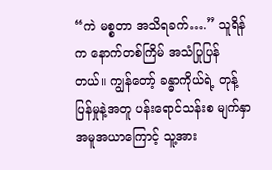“ကဲ မစ္စတာ အသိရခက်….” သူရိန်က နောက်တစ်ကြိမ် အသံပြုပြန်တယ်။ ကျွန်တော့် ခန္ဓာကိုယ်ရဲ့ တုန့်ပြန်မှုနဲ့အတူ ပန်းရောင်သန်းစ မျက်နှာအမူအယာကြောင့် သူ့အား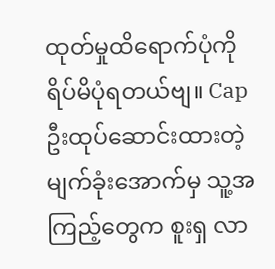ထုတ်မှုထိရောက်ပုံကို ရိပ်မိပုံရတယ်ဗျ။ Cap ဦးထုပ်ဆောင်းထားတဲ့ မျက်ခုံးအောက်မှ သူ့အကြည့်တွေက စူးရှ လာ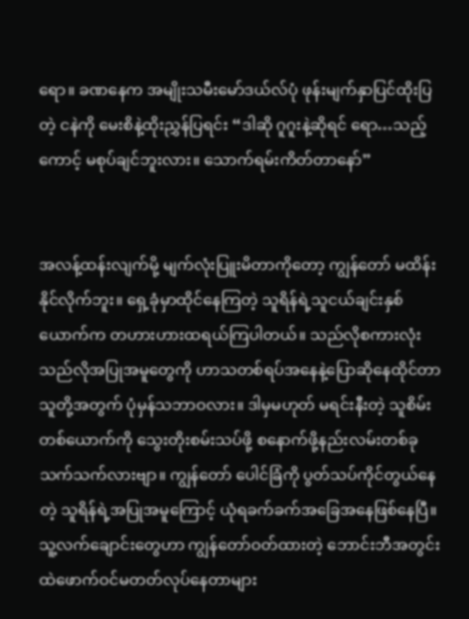ရော။ ခဏနေက အမျိုးသမီးမော်ဒယ်လ်ပုံ ဖုန်းမျက်နှာပြင်ထိုးပြတဲ့ ငနဲကို မေးစိနဲ့ထိုးညွှန်ပြရင်း “ဒါဆို ဂူဂူးနဲ့ဆိုရင် ရော…သည့်ကောင့် မစုပ်ချင်ဘူးလား။ သောက်ရမ်းကိတ်တာနော်”


အလန့်ထန်းလျက်မို့ မျက်လုံးပြူးမိတာကိုတော့ ကျွန်တော် မထိန်းနိုင်လိုက်ဘူး။ ရှေ့ခုံမှာထိုင်နေကြတဲ့ သူရိန်ရဲ့သူငယ်ချင်းနှစ်ယောက်က တဟားဟားထရယ်ကြပါတယ်။ သည်လိုစကားလုံး သည်လိုအပြုအမူတွေကို ဟာသတစ်ရပ်အနေနဲ့ပြောဆိုနေထိုင်တာ သူတို့အတွက် ပုံမှန်သဘာဝလား။ ဒါမှမဟုတ် မရင်းနီးတဲ့ သူစိမ်းတစ်ယောက်ကို သွေးတိုးစမ်းသပ်ဖို့ စနောက်ဖို့နည်းလမ်းတစ်ခုသက်သက်လားဗျာ။ ကျွန်တော် ပေါင်ခြံကို ပွတ်သပ်ကိုင်တွယ်နေတဲ့ သူရိန်ရဲ့အပြုအမူကြောင့် ယုံရခက်ခက်အခြေအနေဖြစ်နေပြီ။ သူ့လက်ချောင်းတွေဟာ ကျွန်တော်ဝတ်ထားတဲ့ ဘောင်းဘီအတွင်းထဲဖောက်ဝင်မတတ်လုပ်နေတာများ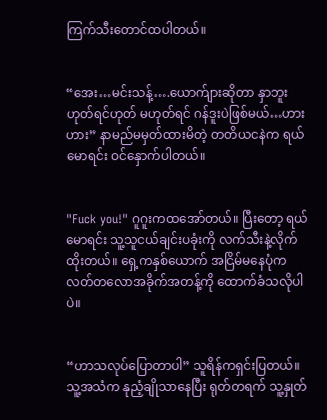ကြက်သီးတောင်ထပါတယ်။


“အေး…မင်းသန့်….ယောက်ျားဆိုတာ နှာဘူးဟုတ်ရင်ဟုတ် မဟုတ်ရင် ဂန်ဒူးပဲဖြစ်မယ်…ဟားဟား” နာမည်မမှတ်ထားမိတဲ့ တတိယငနဲက ရယ်မောရင်း ဝင်နှောက်ပါတယ်။


"Fuck you!" ဂူဂူးကထအော်တယ်။ ပြီးတော့ ရယ်မောရင်း သူ့သူငယ်ချင်းပခုံးကို လက်သီးနဲ့လိုက်ထိုးတယ်။ ရှေ့ကနှစ်ယောက် အငြိမ်မနေပုံက လတ်တလောအခိုက်အတန့်ကို ထောက်ခံသလိုပါပဲ။


“ဟာသလုပ်ပြောတာပါ” သူရိန်ကရှင်းပြတယ်။ သူ့အသံက နုညံ့ချိုသာနေပြီး ရုတ်တရက် သူ့နှုတ်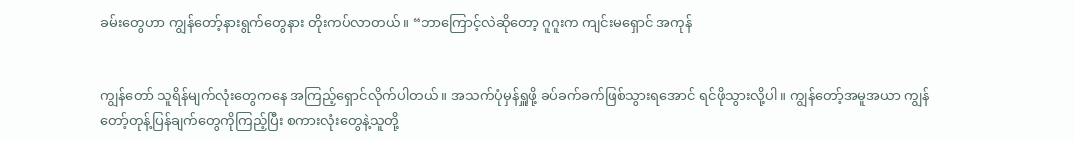ခမ်းတွေဟာ ကျွန်တော့်နားရွက်တွေနား တိုးကပ်လာတယ်။ “ဘာကြောင့်လဲဆိုတော့ ဂူဂူးက ကျင်းမရှောင် အကုန်


ကျွန်တော် သူရိန်မျက်လုံးတွေကနေ အကြည့်ရှောင်လိုက်ပါတယ်။ အသက်ပုံမှန်ရှူဖို့ ခပ်ခက်ခက်ဖြစ်သွားရအောင် ရင်ဖိုသွားလို့ပါ။ ကျွန်တော့်အမူအယာ ကျွန်တော့်တုန့်ပြန်ချက်တွေကိုကြည့်ပြီး စကားလုံးတွေနဲ့သူတို့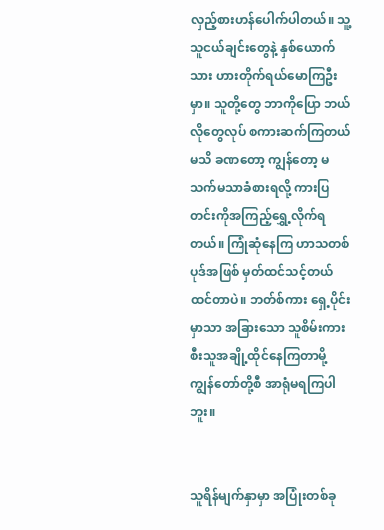လှည့်စားဟန်ပေါက်ပါတယ်။ သူ့သူငယ်ချင်းတွေနဲ့ နှစ်ယောက်သား ဟားတိုက်ရယ်မောကြဦးမှာ။ သူတို့တွေ ဘာကိုပြော ဘယ်လိုတွေလုပ် စကားဆက်ကြတယ်မသိ ခဏတော့ ကျွန်တော့ မသက်မသာခံစားရလို့ ကားပြတင်းကိုအကြည့်ရွှေ့လိုက်ရတယ်။ ကြုံဆုံနေကြ ဟာသတစ်ပုဒ်အဖြစ် မှတ်ထင်သင့်တယ်ထင်တာပဲ။ ဘတ်စ်ကား ရှေ့ပိုင်းမှာသာ အခြားသော သူစိမ်းကားစီးသူအချို့ထိုင်နေကြတာမို့ ကျွန်တော်တို့စီ အာရုံမရကြပါဘူး။


သူရိန်မျက်နှာမှာ အပြုံးတစ်ခု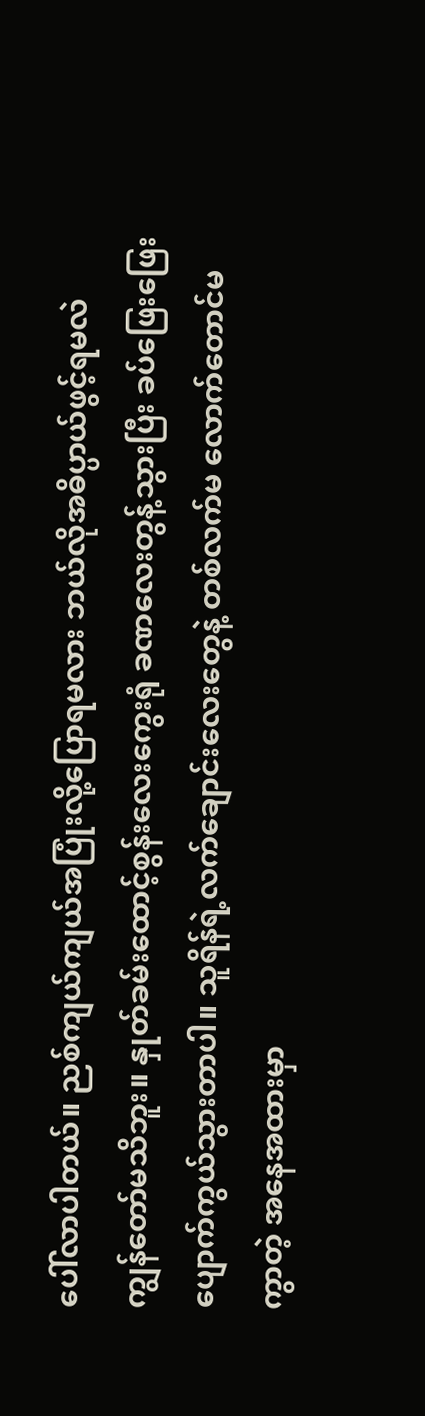ပေါ်လာပါတယ်။ ညစ်ကျယ်ကျယ်အပြုံးလို့ပြောရမလား ဘယ်လိုအဓိပ္ပာယ်ဖွင့်ရမလဲ ကျွန်တော်မသိဘူး။ နှုတ်ခမ်းထောင့်စွန်းလေးကွေးရုံ ခဏလေးတွန့်သွားပြီး ခပ်ဖြေးဖြေးပျောက်ကွယ်သွားတာပါ။ သူရိန်ရဲ့လက်ချောင်းလေးတွေနဲ့ တစ်လက်မ လောက်တောင်မကွာတဲ့ အနေအထားမှာ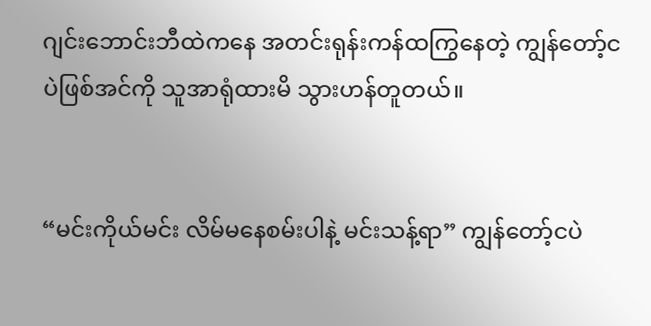ဂျင်းဘောင်းဘီထဲကနေ အတင်းရုန်းကန်ထကြွနေတဲ့ ကျွန်တော့်ငပဲဖြစ်အင်ကို သူအာရုံထားမိ သွားဟန်တူတယ်။


“မင်းကိုယ်မင်း လိမ်မနေစမ်းပါနဲ့ မင်းသန့်ရာ” ကျွန်တော့်ငပဲ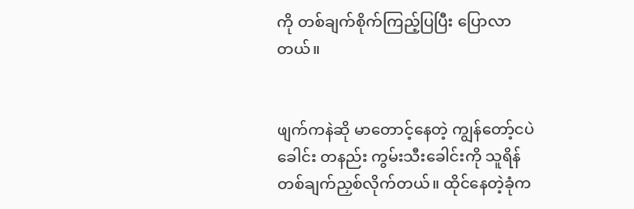ကို တစ်ချက်စိုက်ကြည့်ပြပြီး ပြောလာတယ်။


ဖျက်ကနဲဆို မာတောင့်နေတဲ့ ကျွန်တော့်ငပဲခေါင်း တနည်း ကွမ်းသီးခေါင်းကို သူရိန်တစ်ချက်ညှစ်လိုက်တယ်။ ထိုင်နေတဲ့ခုံက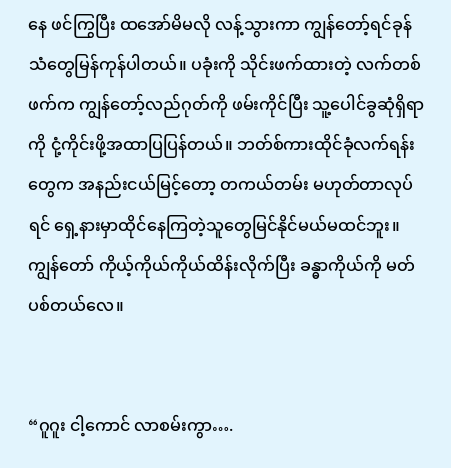နေ ဖင်ကြွပြီး ထအော်မိမလို လန့်သွားကာ ကျွန်တော့်ရင်ခုန်သံတွေမြန်ကုန်ပါတယ်။ ပခုံးကို သိုင်းဖက်ထားတဲ့ လက်တစ်ဖက်က ကျွန်တော့်လည်ဂုတ်ကို ဖမ်းကိုင်ပြီး သူ့ပေါင်ခွဆုံရှိရာကို ငုံ့ကိုင်းဖို့အထာပြပြန်တယ်။ ဘတ်စ်ကားထိုင်ခုံလက်ရန်းတွေက အနည်းငယ်မြင့်တော့ တကယ်တမ်း မဟုတ်တာလုပ်ရင် ရှေ့နားမှာထိုင်နေကြတဲ့သူတွေမြင်နိုင်မယ်မထင်ဘူး။ ကျွန်တော် ကိုယ့်ကိုယ်ကိုယ်ထိန်းလိုက်ပြီး ခန္ဓာကိုယ်ကို မတ်ပစ်တယ်လေ။


“ဂူဂူး ငါ့ကောင် လာစမ်းကွာ….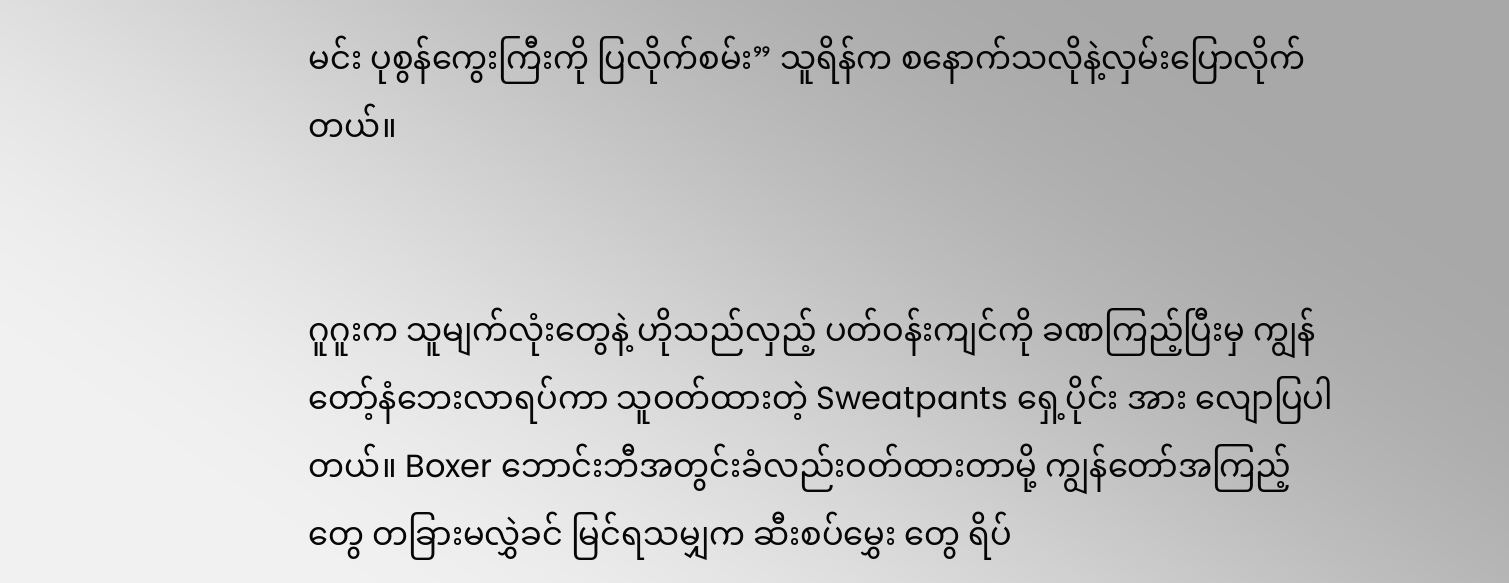မင်း ပုစွန်ကွေးကြီးကို ပြလိုက်စမ်း” သူရိန်က စနောက်သလိုနဲ့လှမ်းပြောလိုက်တယ်။


ဂူဂူးက သူမျက်လုံးတွေနဲ့ ဟိုသည်လှည့် ပတ်ဝန်းကျင်ကို ခဏကြည့်ပြီးမှ ကျွန်တော့်နံဘေးလာရပ်ကာ သူဝတ်ထားတဲ့ Sweatpants ရှေ့ပိုင်း အား လျောပြပါတယ်။ Boxer ဘောင်းဘီအတွင်းခံလည်းဝတ်ထားတာမို့ ကျွန်တော်အကြည့်တွေ တခြားမလွှဲခင် မြင်ရသမျှက ဆီးစပ်မွှေး တွေ ရိပ်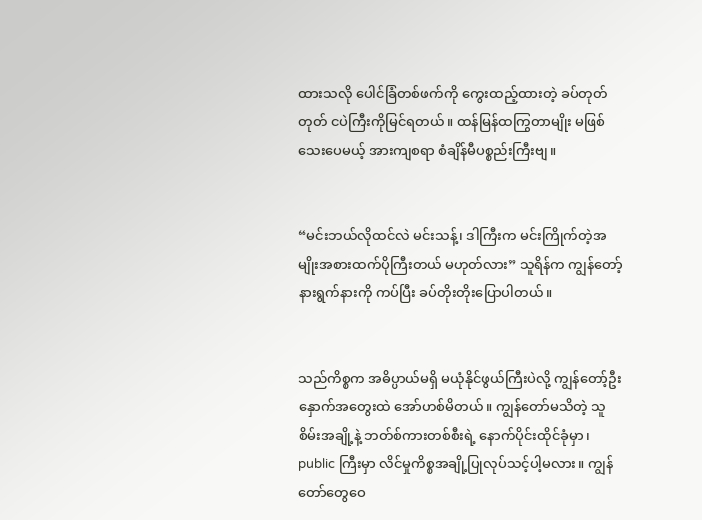ထားသလို ပေါင်ခြံတစ်ဖက်ကို ကွေးထည့်ထားတဲ့ ခပ်တုတ်တုတ် ငပဲကြီးကိုမြင်ရတယ်။ ထန်မြန်ထကြွတာမျိုး မဖြစ်သေးပေမယ့် အားကျစရာ စံချိန်မီပစ္စည်းကြီးဗျ။


“မင်းဘယ်လိုထင်လဲ မင်းသန့်၊ ဒါကြီးက မင်းကြိုက်တဲ့အမျိုးအစားထက်ပိုကြီးတယ် မဟုတ်လား” သူရိန်က ကျွန်တော့်နားရွက်နားကို ကပ်ပြီး ခပ်တိုးတိုးပြောပါတယ်။


သည်ကိစ္စက အဓိပ္ပာယ်မရှိ မယုံနိုင်ဖွယ်ကြီးပဲလို့ ကျွန်တော့်ဦးနှောက်အတွေးထဲ အော်ဟစ်မိတယ်။ ကျွန်တော်မသိတဲ့ သူစိမ်းအချို့နဲ့ ဘတ်စ်ကားတစ်စီးရဲ့ နောက်ပိုင်းထိုင်ခုံမှာ၊ public ကြီးမှာ လိင်မှုကိစ္စအချို့ပြုလုပ်သင့်ပါ့မလား။ ကျွန်တော်တွေဝေ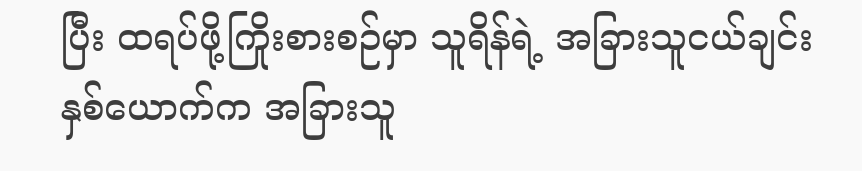ပြီး ထရပ်ဖို့ကြိုးစားစဉ်မှာ သူရိန်ရဲ့ အခြားသူငယ်ချင်းနှစ်ယောက်က အခြားသူ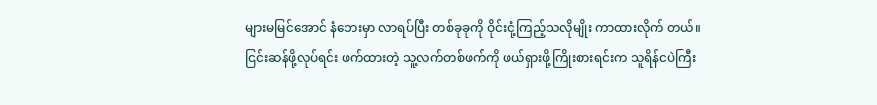များမမြင်အောင် နံဘေးမှာ လာရပ်ပြီး တစ်ခုခုကို ဝိုင်းငုံ့ကြည့်သလိုမျိုး ကာထားလိုက် တယ်။ ငြင်းဆန်ဖို့လုပ်ရင်း ဖက်ထားတဲ့ သူ့လက်တစ်ဖက်ကို ဖယ်ရှားဖို့ကြိုးစားရင်းက သူရိန်ငပဲကြီး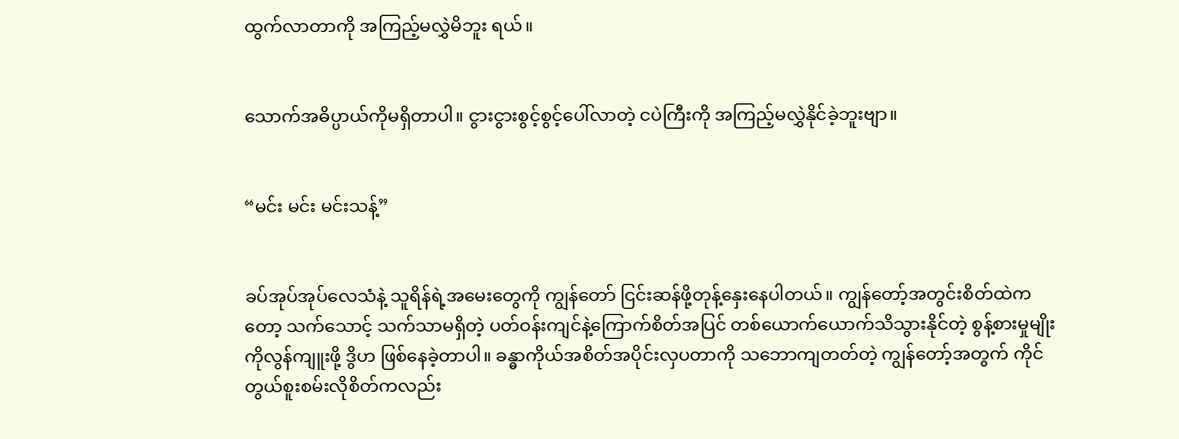ထွက်လာတာကို အကြည့်မလွှဲမိဘူး ရယ်။


သောက်အဓိပ္ပာယ်ကိုမရှိတာပါ။ ငွားငွားစွင့်စွင့်ပေါ်လာတဲ့ ငပဲကြီးကို အကြည့်မလွှဲနိုင်ခဲ့ဘူးဗျာ။


“မင်း မင်း မင်းသန့်”


ခပ်အုပ်အုပ်လေသံနဲ့ သူရိန်ရဲ့အမေးတွေကို ကျွန်တော် ငြင်းဆန်ဖို့တုန့်နှေးနေပါတယ်။ ကျွန်တော့်အတွင်းစိတ်ထဲကတော့ သက်သောင့် သက်သာမရှိတဲ့ ပတ်ဝန်းကျင်နဲ့ကြောက်စိတ်အပြင် တစ်ယောက်ယောက်သိသွားနိုင်တဲ့ စွန့်စားမှုမျိုးကိုလွန်ကျူးဖို့ ဒွိဟ ဖြစ်နေခဲ့တာပါ။ ခန္ဓာကိုယ်အစိတ်အပိုင်းလှပတာကို သဘောကျတတ်တဲ့ ကျွန်တော့်အတွက် ကိုင်တွယ်စူးစမ်းလိုစိတ်ကလည်း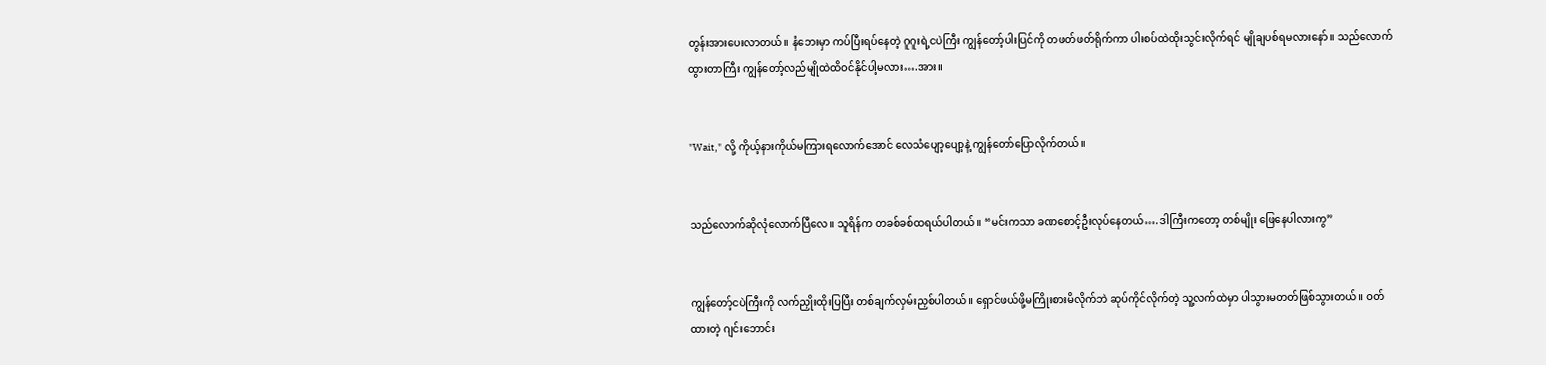တွန်းအားပေးလာတယ်။ နံဘေးမှာ ကပ်ပြီးရပ်နေတဲ့ ဂူဂူးရဲ့ငပဲကြီး ကျွန်တော့်ပါးပြင်ကို တဖတ်ဖတ်ရိုက်ကာ ပါးစပ်ထဲထိုးသွင်းလိုက်ရင် မျိုချပစ်ရမလားနော်။ သည်လောက်ထွားတာကြီး ကျွန်တော့်လည်မျိုထဲထိဝင်နိုင်ပါ့မလား….အား။


"Wait," လို့ ကိုယ့်နားကိုယ်မကြားရလောက်အောင် လေသံပျော့ပျော့နဲ့ ကျွန်တော်ပြောလိုက်တယ်။


သည်လောက်ဆိုလုံလောက်ပြီလေ။ သူရိန်က တခစ်ခစ်ထရယ်ပါတယ်။ “မင်းကသာ ခဏစောင့်ဦးလုပ်နေတယ်….ဒါကြီးကတော့ တစ်မျိုး ဖြေနေပါလားကွ”


ကျွန်တော့်ငပဲကြီးကို လက်ညှိုးထိုးပြပြီး တစ်ချက်လှမ်းညှစ်ပါတယ်။ ရှောင်ဖယ်ဖို့မကြိုးစားမိလိုက်ဘဲ ဆုပ်ကိုင်လိုက်တဲ့ သူ့လက်ထဲမှာ ပါသွားမတတ်ဖြစ်သွားတယ်။ ဝတ်ထားတဲ့ ဂျင်းဘောင်း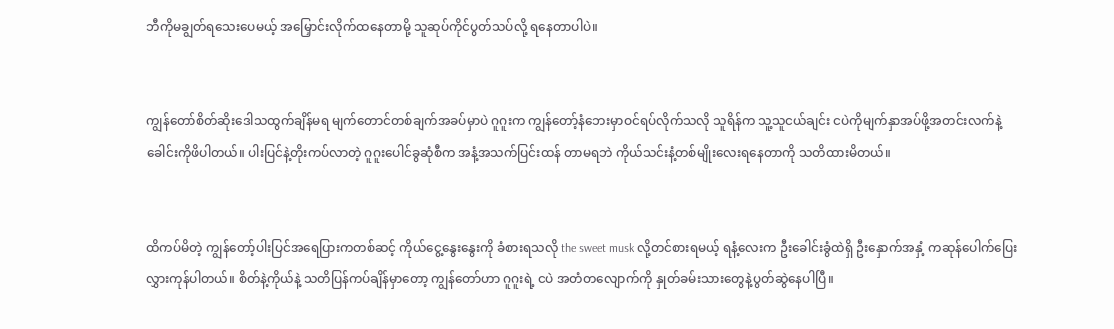ဘီကိုမချွတ်ရသေးပေမယ့် အမြှောင်းလိုက်ထနေတာမို့ သူဆုပ်ကိုင်ပွတ်သပ်လို့ ရနေတာပါပဲ။


ကျွန်တော်စိတ်ဆိုးဒေါသထွက်ချိန်မရ မျက်တောင်တစ်ချက်အခပ်မှာပဲ ဂူဂူးက ကျွန်တော့်နံဘေးမှာဝင်ရပ်လိုက်သလို သူရိန်က သူ့သူငယ်ချင်း ငပဲကိုမျက်နှာအပ်ဖို့အတင်းလက်နဲ့ခေါင်းကိုဖိပါတယ်။ ပါးပြင်နဲ့တိုးကပ်လာတဲ့ ဂူဂူးပေါင်ခွဆုံစီက အနံ့အသက်ပြင်းထန် တာမရဘဲ ကိုယ်သင်းနံ့တစ်မျိုးလေးရနေတာကို သတိထားမိတယ်။


ထိကပ်မိတဲ့ ကျွန်တော့်ပါးပြင်အရေပြားကတစ်ဆင့် ကိုယ်ငွေ့နွေးနွေးကို ခံစားရသလို the sweet musk လို့တင်စားရမယ့် ရနံ့လေးက ဦးခေါင်းခွံထဲရှိ ဦးနှောက်အနှံ့ ကဆုန်ပေါက်ပြေးလွှားကုန်ပါတယ်။ စိတ်နဲ့ကိုယ်နဲ့ သတိပြန်ကပ်ချိန်မှာတော့ ကျွန်တော်ဟာ ဂူဂူးရဲ့ ငပဲ အတံတလျောက်ကို နှုတ်ခမ်းသားတွေနဲ့ပွတ်ဆွဲနေပါပြီ။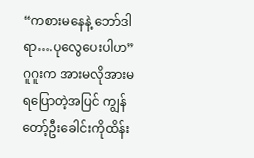“ကစားမနေနဲ့ ဘော်ဒါရာ….ပုလွေပေးပါဟ” ဂူဂူးက အားမလိုအားမရပြောတဲ့အပြင် ကျွန်တော့်ဦးခေါင်းကိုထိန်း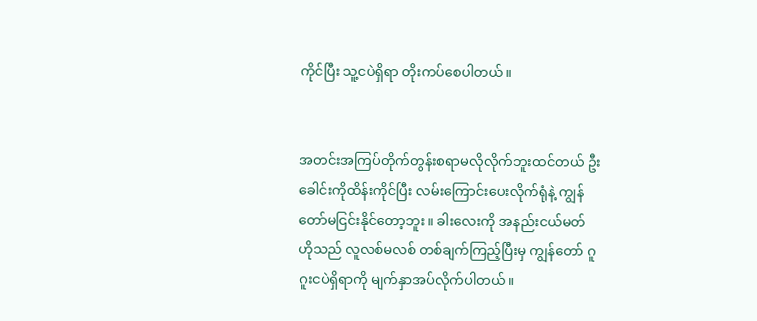ကိုင်ပြီး သူ့ငပဲရှိရာ တိုးကပ်စေပါတယ်။


အတင်းအကြပ်တိုက်တွန်းစရာမလိုလိုက်ဘူးထင်တယ် ဦးခေါင်းကိုထိန်းကိုင်ပြီး လမ်းကြောင်းပေးလိုက်ရုံနဲ့ ကျွန်တော်မငြင်းနိုင်တော့ဘူး။ ခါးလေးကို အနည်းငယ်မတ် ဟိုသည် လူလစ်မလစ် တစ်ချက်ကြည့်ပြီးမှ ကျွန်တော် ဂူဂူးငပဲရှိရာကို မျက်နှာအပ်လိုက်ပါတယ်။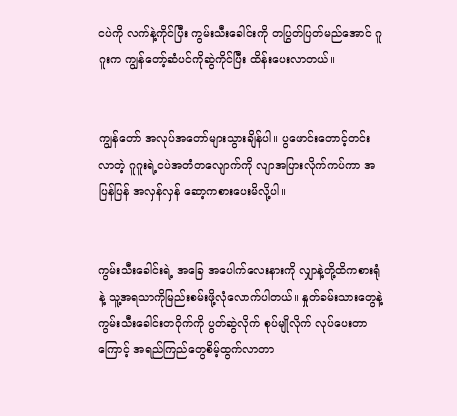ငပဲကို လက်နဲ့ကိုင်ပြီး ကွမ်းသီးခေါင်းကို တပြွတ်ပြတ်မည်အောင် ဂူဂူးက ကျွန်တော့်ဆံပင်ကိုဆွဲကိုင်ပြီး ထိန်းပေးလာတယ်။


ကျွန်တော် အလုပ်အတော်များသွားချိန်ပါ။ ပွဖောင်းတောင့်တင်းလာတဲ့ ဂူဂူးရဲ့ငပဲအတံတလျောက်ကို လျာအပြားလိုက်ကပ်ကာ အပြန်ပြန် အလှန်လှန် ဆော့ကစားပေးမိလို့ပါ။


ကွမ်းသီးခေါင်းရဲ့ အခြေ အပေါက်လေးနားကို လျှာနဲ့တို့ထိကစားရုံနဲ့ သူ့အရသာကိုမြည်းစမ်းဖို့လုံလောက်ပါတယ်။ နှုတ်ခမ်းသားတွေနဲ့ ကွမ်းသီးခေါင်းတဝိုက်ကို ပွတ်ဆွဲလိုက် စုပ်မျိုလိုက် လုပ်ပေးတာကြောင့် အရည်ကြည်တွေစိမ့်ထွက်လာတာ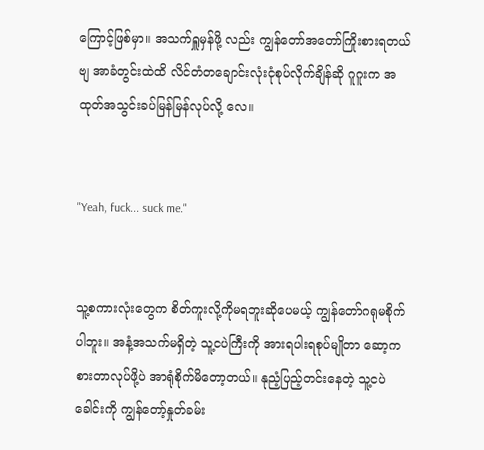ကြောင့်ဖြစ်မှာ။ အသက်ရှူမှန်ဖို့ လည်း ကျွန်တော်အတော်ကြိုးစားရတယ်ဗျ အာခံတွင်းထဲထိ လိင်တံတချောင်းလုံးငုံစုပ်လိုက်ချိန်ဆို ဂူဂူးက အထုတ်အသွင်းခပ်မြန်မြန်လုပ်လို့ လေ။


"Yeah, fuck... suck me."


သူ့စကားလုံးတွေက စိတ်ကူးလို့ကိုမရဘူးဆိုပေမယ့် ကျွန်တော်ဂရုမစိုက်ပါဘူး။ အနံ့အသက်မရှိတဲ့ သူ့ငပဲကြီးကို အားရပါးရစုပ်မျိုတာ ဆော့ကစားတာလုပ်ဖို့ပဲ အာရုံစိုက်မိတော့တယ်။ နုညံ့ပြည့်တင်းနေတဲ့ သူ့ငပဲခေါင်းကို ကျွန်တော့်နှုတ်ခမ်း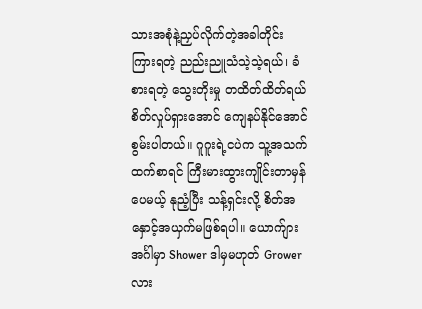သားအစုံနဲ့ညှပ်လိုက်တဲ့အခါတိုင်း ကြားရတဲ့ ညည်းညူသံသဲ့သဲ့ရယ်၊ ခံစားရတဲ့ သွေးတိုးမှု တထိတ်ထိတ်ရယ် စိတ်လှုပ်ရှားအောင် ကျေနပ်နိုင်အောင်စွမ်းပါတယ်။ ဂူဂူးရဲ့ငပဲက သူ့အသက်ထက်စာရင် ကြီးမားထွားကျိုင်းတာမှန်ပေမယ့် နုညံ့ပြီး သန့်ရှင်းလို့ စိတ်အနှောင့်အယှက်မဖြစ်ရပါ။ ယောက်ျားအင်္ဂါမှာ Shower ဒါမှမဟုတ် Grower လား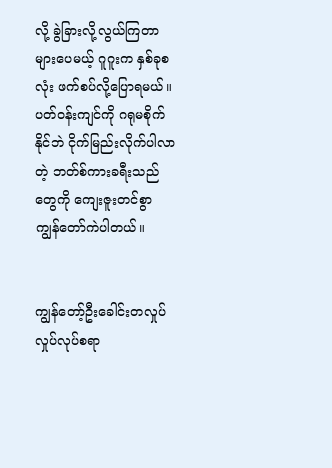လို့ ခွဲခြားလို့လွယ်ကြတာများပေမယ့် ဂူဂူးက နှစ်ခုစလုံး ဖက်စပ်လို့ပြောရမယ်။ ပတ်ဝန်းကျင်ကို ဂရုမစိုက်နိုင်ဘဲ ငိုက်မြည်းလိုက်ပါလာတဲ့ ဘတ်စ်ကားခရီးသည်တွေကို ကျေးဇူးတင်စွာ ကျွန်တော်ကဲပါတယ်။


ကျွန်တော့်ဦးခေါင်းတလှုပ်လှုပ်လုပ်စရာ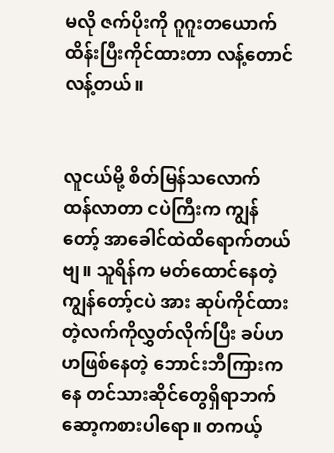မလို ဇက်ပိုးကို ဂူဂူးတယောက်ထိန်းပြီးကိုင်ထားတာ လန့်တောင်လန့်တယ်။


လူငယ်မို့ စိတ်မြန်သလောက် ထန်လာတာ ငပဲကြီးက ကျွန်တော့် အာခေါင်ထဲထိရောက်တယ်ဗျ။ သူရိန်က မတ်ထောင်နေတဲ့ ကျွန်တော့်ငပဲ အား ဆုပ်ကိုင်ထားတဲ့လက်ကိုလွှတ်လိုက်ပြီး ခပ်ဟဟဖြစ်နေတဲ့ ဘောင်းဘီကြားကနေ တင်သားဆိုင်တွေရှိရာဘက်ဆော့ကစားပါရော။ တကယ့်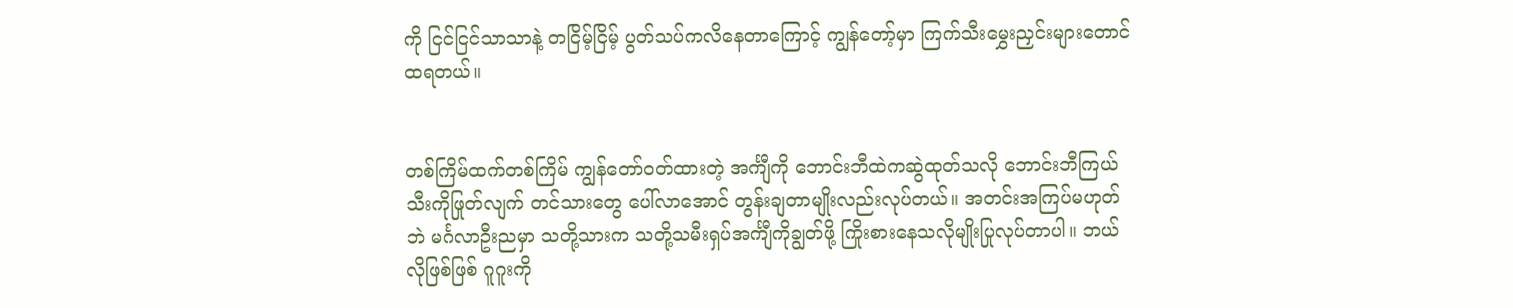ကို ငြင်ငြင်သာသာနဲ့ တငြိမ့်ငြိမ့် ပွတ်သပ်ကလိနေတာကြောင့် ကျွန်တော့်မှာ ကြက်သီးမွှေးညှင်းများတောင်ထရတယ်။


တစ်ကြိမ်ထက်တစ်ကြိမ် ကျွန်တော်ဝတ်ထားတဲ့ အင်္ကျီကို ဘောင်းဘီထဲကဆွဲထုတ်သလို ဘောင်းဘီကြယ်သီးကိုဖြုတ်လျက် တင်သားတွေ ပေါ်လာအောင် တွန်းချတာမျိုးလည်းလုပ်တယ်။ အတင်းအကြပ်မဟုတ်ဘဲ မင်္ဂလာဦးညမှာ သတို့သားက သတို့သမီးရှပ်အင်္ကျီကိုချွတ်ဖို့ ကြိုးစားနေသလိုမျိုးပြုလုပ်တာပါ။ ဘယ်လိုဖြစ်ဖြစ် ဂူဂူးကို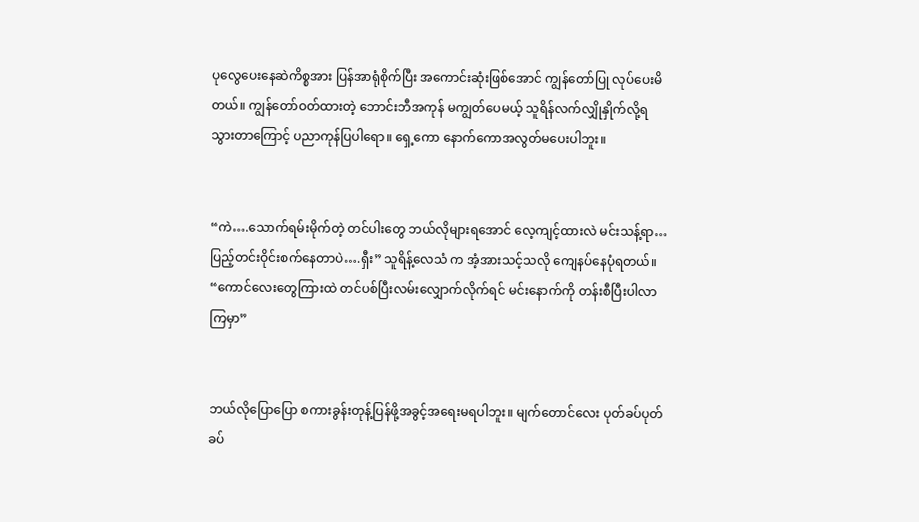ပုလွေပေးနေဆဲကိစ္စအား ပြန်အာရုံစိုက်ပြီး အကောင်းဆုံးဖြစ်အောင် ကျွန်တော်ပြု လုပ်ပေးမိတယ်။ ကျွန်တော်ဝတ်ထားတဲ့ ဘောင်းဘီအကုန် မကျွတ်ပေမယ့် သူရိန်လက်လျှိုနှိုက်လို့ရသွားတာကြောင့် ပညာကုန်ပြပါရော။ ရှေ့ကော နောက်ကောအလွတ်မပေးပါဘူး။


“ကဲ….သောက်ရမ်းမိုက်တဲ့ တင်ပါးတွေ ဘယ်လိုများရအောင် လေ့ကျင့်ထားလဲ မင်းသန့်ရာ…ပြည့်တင်းဝိုင်းစက်နေတာပဲ….ရှီး” သူရိန့်လေသံ က အံ့အားသင့်သလို ကျေနပ်နေပုံရတယ်။ “ကောင်လေးတွေကြားထဲ တင်ပစ်ပြီးလမ်းလျှောက်လိုက်ရင် မင်းနောက်ကို တန်းစီပြီးပါလာ ကြမှာ”


ဘယ်လိုပြောပြော စကားခွန်းတုန့်ပြန်ဖို့အခွင့်အရေးမရပါဘူး။ မျက်တောင်လေး ပုတ်ခပ်ပုတ်ခပ်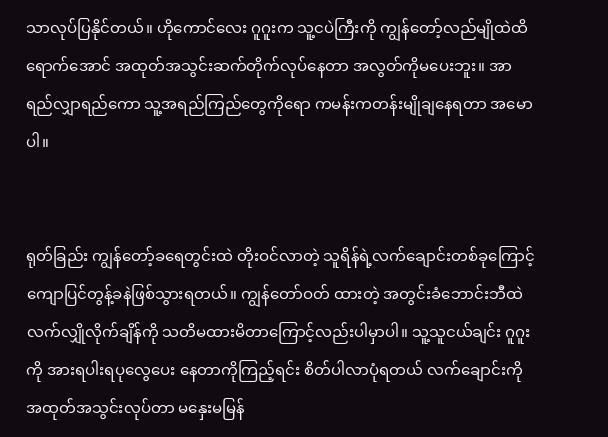သာလုပ်ပြနိုင်တယ်။ ဟိုကောင်လေး ဂူဂူးက သူ့ငပဲကြီးကို ကျွန်တော့်လည်မျိုထဲထိရောက်အောင် အထုတ်အသွင်းဆက်တိုက်လုပ်နေတာ အလွတ်ကိုမပေးဘူး။ အာရည်လျှာရည်ကော သူ့အရည်ကြည်တွေကိုရော ကမန်းကတန်းမျိုချနေရတာ အမောပါ။


ရုတ်ခြည်း ကျွန်တော့်ခရေတွင်းထဲ တိုးဝင်လာတဲ့ သူရိန်ရဲ့လက်ချောင်းတစ်ခုကြောင့် ကျောပြင်တွန့်ခနဲဖြစ်သွားရတယ်။ ကျွန်တော်ဝတ် ထားတဲ့ အတွင်းခံဘောင်းဘီထဲလက်လျှိုလိုက်ချိန်ကို သတိမထားမိတာကြောင့်လည်းပါမှာပါ။ သူ့သူငယ်ချင်း ဂူဂူးကို အားရပါးရပုလွေပေး နေတာကိုကြည့်ရင်း စိတ်ပါလာပုံရတယ် လက်ချောင်းကိုအထုတ်အသွင်းလုပ်တာ မနှေးမမြန်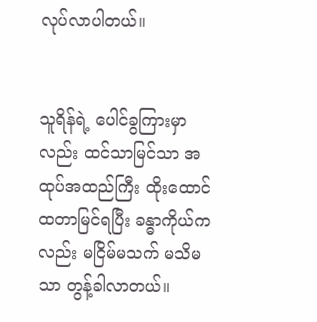လုပ်လာပါတယ်။


သူရိန်ရဲ့ ပေါင်ခွကြားမှာလည်း ထင်သာမြင်သာ အထုပ်အထည်ကြီး ထိုးထောင်ထတာမြင်ရပြီး ခန္ဓာကိုယ်ကလည်း မငြိမ်မသက် မသိမသာ တွန့်ခါလာတယ်။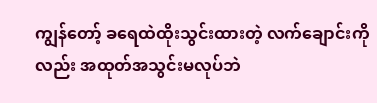ကျွန်တော့် ခရေထဲထိုးသွင်းထားတဲ့ လက်ချောင်းကိုလည်း အထုတ်အသွင်းမလုပ်ဘဲ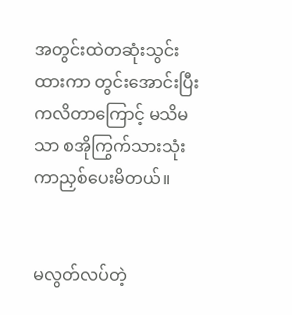အတွင်းထဲတဆုံးသွင်းထားကာ တွင်းအောင်းပြီး ကလိတာကြောင့် မသိမသာ စအိုကြွက်သားသုံးကာညှစ်ပေးမိတယ်။


မလွတ်လပ်တဲ့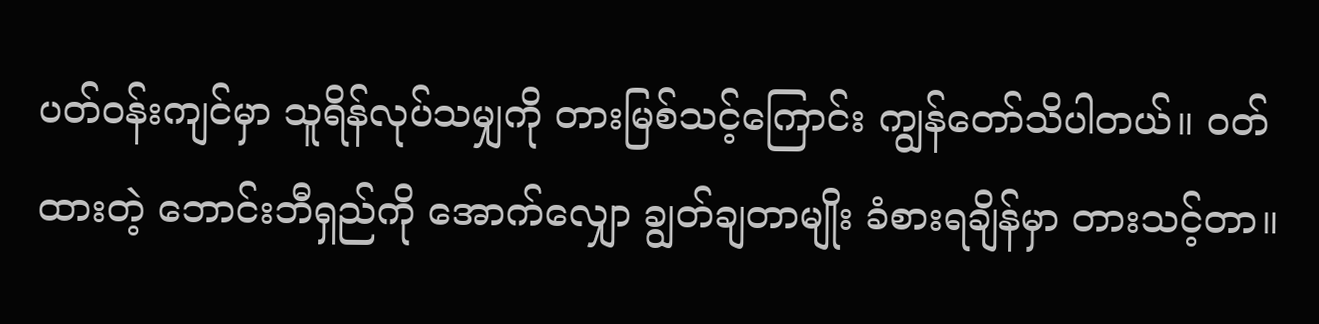ပတ်ဝန်းကျင်မှာ သူရိန်လုပ်သမျှကို တားမြစ်သင့်ကြောင်း ကျွန်တော်သိပါတယ်။ ဝတ်ထားတဲ့ ဘောင်းဘီရှည်ကို အောက်လျှော ချွတ်ချတာမျိုး ခံစားရချိန်မှာ တားသင့်တာ။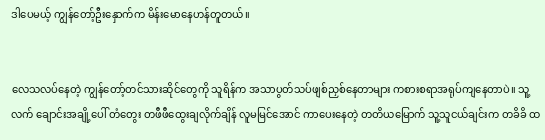ဒါပေမယ့် ကျွန်တော့်ဦးနှောက်က မိန်းမောနေဟန်တူတယ်။


လေသလပ်နေတဲ့ ကျွန်တော့်တင်သားဆိုင်တွေကို သူရိန်က အသာပွတ်သပ်ဖျစ်ညှစ်နေတာများ ကစားစရာအရုပ်ကျနေတာပဲ။ သူ့လက် ချောင်းအချို့ပေါ် တံတွေး တဖီဖီထွေးချလိုက်ချိန် လူမမြင်အောင် ကာပေးနေတဲ့ တတိယမြောက် သူ့သူငယ်ချင်းက တခိခိ ထ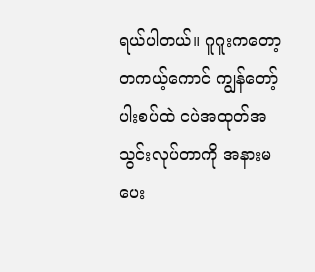ရယ်ပါတယ်။ ဂူဂူးကတော့ တကယ့်ကောင် ကျွန်တော့်ပါးစပ်ထဲ ငပဲအထုတ်အသွင်းလုပ်တာကို အနားမပေး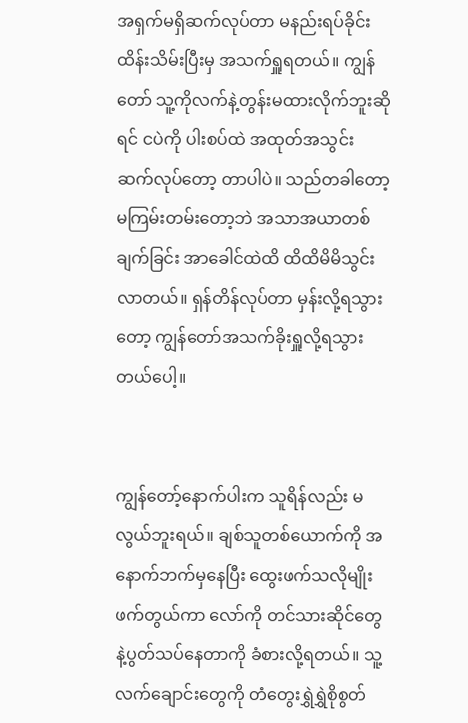အရှက်မရှိဆက်လုပ်တာ မနည်းရပ်ခိုင်း ထိန်းသိမ်းပြီးမှ အသက်ရှူရတယ်။ ကျွန်တော် သူ့ကိုလက်နဲ့တွန်းမထားလိုက်ဘူးဆိုရင် ငပဲကို ပါးစပ်ထဲ အထုတ်အသွင်း ဆက်လုပ်တော့ တာပါပဲ။ သည်တခါတော့ မကြမ်းတမ်းတော့ဘဲ အသာအယာတစ်ချက်ခြင်း အာခေါင်ထဲထိ ထိထိမိမိသွင်းလာတယ်။ ရှန်တိန်လုပ်တာ မှန်းလို့ရသွားတော့ ကျွန်တော်အသက်ခိုးရှူလို့ရသွားတယ်ပေါ့။


ကျွန်တော့်နောက်ပါးက သူရိန်လည်း မလွယ်ဘူးရယ်။ ချစ်သူတစ်ယောက်ကို အနောက်ဘက်မှနေပြီး ထွေးဖက်သလိုမျိုးဖက်တွယ်ကာ လော်ကို တင်သားဆိုင်တွေနဲ့ပွတ်သပ်နေတာကို ခံစားလို့ရတယ်။ သူ့လက်ချောင်းတွေကို တံတွေးရွှဲရွှဲစိုစွတ်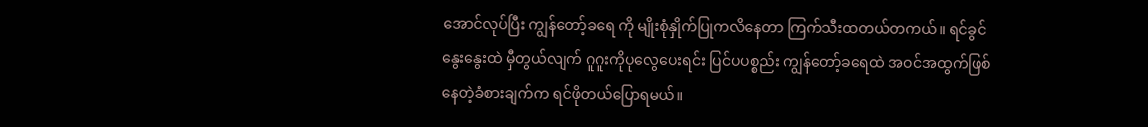အောင်လုပ်ပြီး ကျွန်တော့်ခရေ ကို မျိုးစုံနှိုက်ပြုကလိနေတာ ကြက်သီးထတယ်တကယ်။ ရင်ခွင်နွေးနွေးထဲ မှီတွယ်လျက် ဂူဂူးကိုပုလွေပေးရင်း ပြင်ပပစ္စည်း ကျွန်တော့်ခရေထဲ အဝင်အထွက်ဖြစ်နေတဲ့ခံစားချက်က ရင်ဖိုတယ်ပြောရမယ်။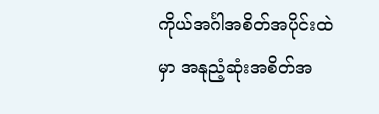ကိုယ်အင်္ဂါအစိတ်အပိုင်းထဲမှာ အနုညံ့ဆုံးအစိတ်အ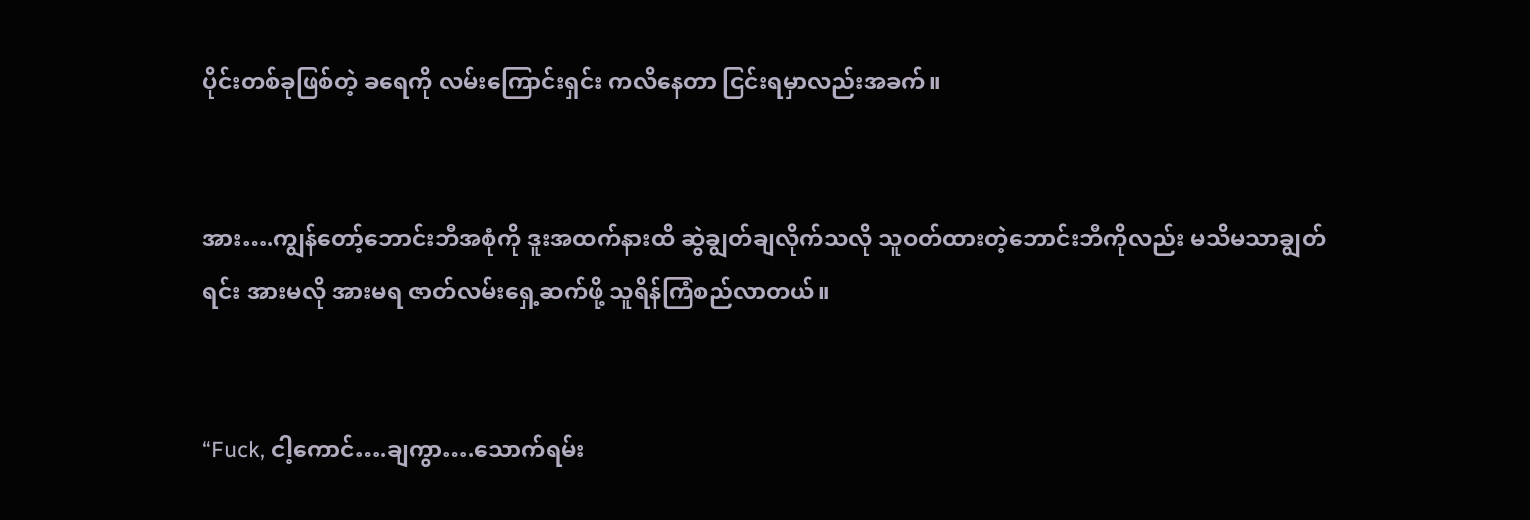ပိုင်းတစ်ခုဖြစ်တဲ့ ခရေကို လမ်းကြောင်းရှင်း ကလိနေတာ ငြင်းရမှာလည်းအခက်။


အား….ကျွန်တော့်ဘောင်းဘီအစုံကို ဒူးအထက်နားထိ ဆွဲချွတ်ချလိုက်သလို သူဝတ်ထားတဲ့ဘောင်းဘီကိုလည်း မသိမသာချွတ်ရင်း အားမလို အားမရ ဇာတ်လမ်းရှေ့ဆက်ဖို့ သူရိန်ကြံစည်လာတယ်။


“Fuck, ငါ့ကောင်….ချကွာ….သောက်ရမ်း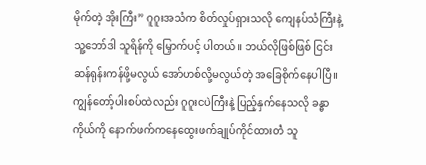မိုက်တဲ့ အိုးကြီး” ဂူဂူးအသံက စိတ်လှုပ်ရှားသလို ကျေနပ်သံကြီးနဲ့ သူ့ဘော်ဒါ သူရိန်ကို မြှောက်ပင့် ပါတယ်။ ဘယ်လိုဖြစ်ဖြစ် ငြင်းဆန်ရုန်းကန်ဖို့မလွယ် အော်ဟစ်လို့မလွယ်တဲ့ အခြေစိုက်နေပါပြီ။ ကျွန်တော့်ပါးစပ်ထဲလည်း ဂူဂူးငပဲကြီးနဲ့ ပြည့်နှက်နေသလို ခန္ဓာကိုယ်ကို နောက်ဖက်ကနေထွေးဖက်ချုပ်ကိုင်ထားတဲံ သူ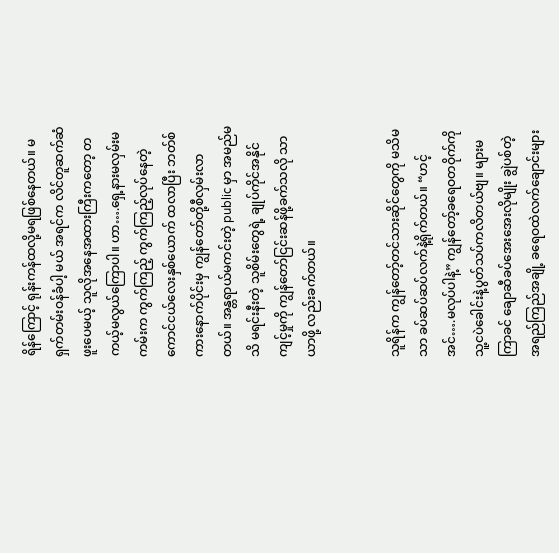ရိန်ကြောင့် ရုန်းကန်ထလို့မရဖြစ်နေတယ်။ မရှက်တမ်းဝန်ခံပါ့ မယ် အရင်က လိင်တူဆက်ဆံဖူးပေမယ့် သူလိုအနေအထားကြီးကတော့ တကယ့်မလွယ်ကြောပါ။ ဟာ….ရှေ့နားမလှမ်းမကမ်းက ကွက်ကြည့် ကွက်ကြည့်လုပ်နေတဲ့ ကောင်ငယ်လေးနှစ်ယောက် ထလာပြီး ဘတ်စ်ကားနောက်ပိုင်းမှ ကျွန်တော်တို့စီလှမ်းလာတယ်။ အန္တရာယ်မကင်းတဲ့ public မှာ အမည်မသိ မရင်းနီးတဲ့ သူစိမ်းတွေရဲ့ ချုပ်ကိုင်အနိုင်ကျင့်မှုကို ကျွန်တော်ငြင်းဆန်ဖို့ခက်သလို သာယာဖို့ လည်းခက်တယ်။


သူရိန်က ကျွန်တော့်တင်သားဆိုင်တွေကို မသိမသာ ခပ်ဆပ်ဆပ်လက်နဲ့ရိုက်တယ်။ “ဟင့်အင်….မလုပ်ပါနဲ့” ကျွန်တော့်ခရေဝတဝိုက်ကို သူ့ငပဲခေါင်းနဲ့ပွတ်သပ်ကလိတယ်ဗျ။ များမကြာခင် ချောဆီခပ်အေးအေးလိုမျိုး ချွဲပစ်တဲ့အရည်ကြည်အချို့ ခရေဝထဲလက်ချောင်းများ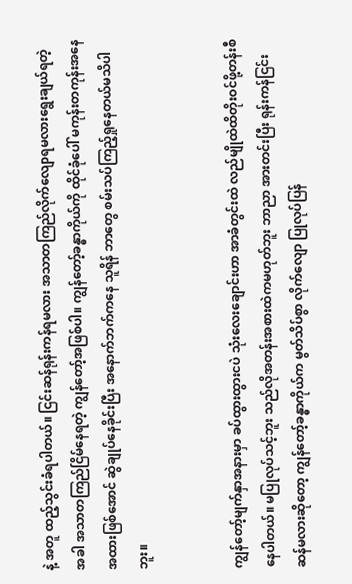နဲ့ အတူ ထည့်သွင်းခံရပါတယ်။ ငြင်းဆန်ရုန်းကန်ရမလား အသာတကြည်လိုက်လျောရမလားရွေးချယ်ရတဲ့အခါ အသာတကြည်ငြိမ်နေရတဲ့ ကျွန်တော့်အဖြစ်ပါ။ ကျွန်တော့်ခန္ဓာကိုယ်ကို ထိုင်ခုံပေါ် မကုန်းတကုန်းအနေအထားဖြစ်အောင် ဆွဲချုပ်နေခိုင်းပြီး အနောက်ဘက်ကနေ သူရိန် ဘာတွေ စမ်းသပ်ကြည့်ရှုနေတယ်မသိပါဘူး။


ကျွန်တော့်မျက်နှာအနားမှာ ခပ်ထွားထွားငပဲ သုံးလေးချောင်းဟာ အာခံတွင်းထဲ လည်မျိုထဲထိတိုးဝင်ဖို့တန်းစီနေပါတယ်။ မပြုလုပ်သင့်ဘူး သည်လိုအတန်းအစားထဲကမဟုတ်ဘူး ဘာညာ အားတင်းပြီး ရုန်းကန်ငြင်းဆန်မလားဆိုတော့ ကျွန်တော့်ခန္ဓာကိုယ်က မွတ်သိပ်စွာ လိုက်လျော ပြုလုပ်ပြန်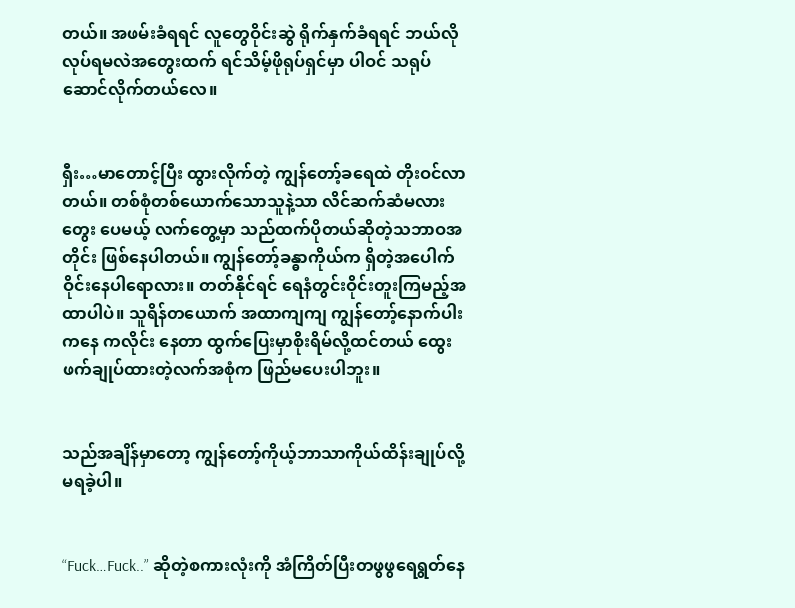တယ်။ အဖမ်းခံရရင် လူတွေဝိုင်းဆွဲ ရိုက်နှက်ခံရရင် ဘယ်လိုလုပ်ရမလဲအတွေးထက် ရင်သိမ့်ဖိုရုပ်ရှင်မှာ ပါဝင် သရုပ်ဆောင်လိုက်တယ်လေ။


ရှီး…မာတောင့်ပြီး ထွားလိုက်တဲ့ ကျွန်တော့်ခရေထဲ တိုးဝင်လာတယ်။ တစ်စုံတစ်ယောက်သောသူနဲ့သာ လိင်ဆက်ဆံမလားတွေး ပေမယ့် လက်တွေ့မှာ သည်ထက်ပိုတယ်ဆိုတဲ့သဘာဝအတိုင်း ဖြစ်နေပါတယ်။ ကျွန်တော့်ခန္ဓာကိုယ်က ရှိတဲ့အပေါက် ဝိုင်းနေပါရောလား။ တတ်နိုင်ရင် ရေနံတွင်းဝိုင်းတူးကြမည့်အထာပါပဲ။ သူရိန်တယောက် အထာကျကျ ကျွန်တော့်နောက်ပါးကနေ ကလိုင်း နေတာ ထွက်ပြေးမှာစိုးရိမ်လို့ထင်တယ် ထွေးဖက်ချုပ်ထားတဲ့လက်အစုံက ဖြည်မပေးပါဘူး။


သည်အချိန်မှာတော့ ကျွန်တော့်ကိုယ့်ဘာသာကိုယ်ထိန်းချုပ်လို့မရခဲ့ပါ။


“Fuck…Fuck..” ဆိုတဲ့စကားလုံးကို အံကြိတ်ပြီးတဖွဖွရေရွတ်နေ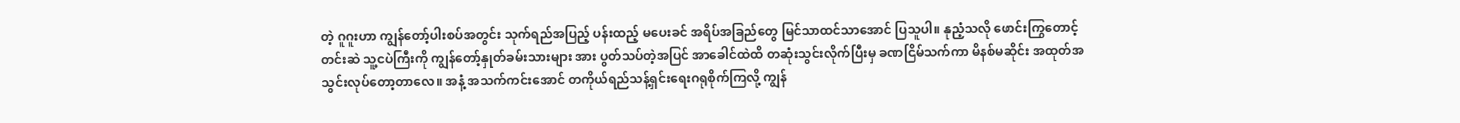တဲ့ ဂူဂူးဟာ ကျွန်တော့်ပါးစပ်အတွင်း သုက်ရည်အပြည့် ပန်းထည့် မပေးခင် အရိပ်အခြည်တွေ မြင်သာထင်သာအောင် ပြသူပါ။ နုညံ့သလို ဖောင်းကြွတောင့်တင်းဆဲ သူ့ငပဲကြီးကို ကျွန်တော့်နှုတ်ခမ်းသားများ အား ပွတ်သပ်တဲ့အပြင် အာခေါင်ထဲထိ တဆုံးသွင်းလိုက်ပြီးမှ ခဏငြိမ်သက်ကာ မိနစ်မဆိုင်း အထုတ်အသွင်းလုပ်တော့တာလေ။ အနံ့ အသက်ကင်းအောင် တကိုယ်ရည်သန့်ရှင်းရေးဂရုစိုက်ကြလို့ ကျွန်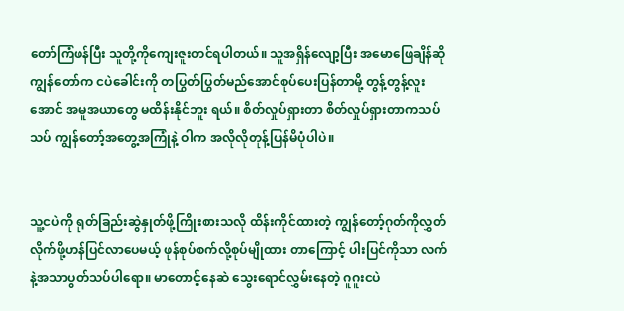တော်ကြံဖန်ပြီး သူတို့ကိုကျေးဇူးတင်ရပါတယ်။ သူအရှိန်လျော့ပြီး အမောဖြေချိန်ဆို ကျွန်တော်က ငပဲခေါင်းကို တပြွတ်ပြွတ်မည်အောင်စုပ်ပေးပြန်တာမို့ တွန့်တွန့်လူးအောင် အမူအယာတွေ မထိန်းနိုင်ဘူး ရယ်။ စိတ်လှုပ်ရှားတာ စိတ်လှုပ်ရှားတာကသပ်သပ် ကျွန်တော့်အတွေ့အကြုံနဲ့ ဝါက အလိုလိုတုန့်ပြန်မိပုံပါပဲ။


သူ့ငပဲကို ရုတ်ခြည်းဆွဲနှုတ်ဖို့ကြိုးစားသလို ထိန်းကိုင်ထားတဲ့ ကျွန်တော့်ဂုတ်ကိုလွှတ်လိုက်ဖို့ဟန်ပြင်လာပေမယ့် ဖုန်စုပ်စက်လို့စုပ်မျိုထား တာကြောင့် ပါးပြင်ကိုသာ လက်နဲ့အသာပွတ်သပ်ပါရော။ မာတောင့်နေဆဲ သွေးရောင်လွှမ်းနေတဲ့ ဂူဂူးငပဲ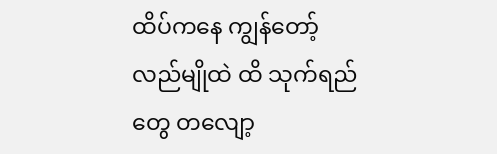ထိပ်ကနေ ကျွန်တော့်လည်မျိုထဲ ထိ သုက်ရည်တွေ တလျော့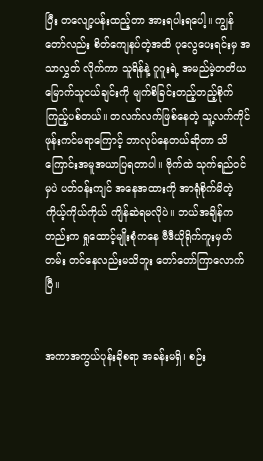ပြီး တလျော့ပန်းထည့်တာ အားရပါးရပေါ့။ ကျွန်တော်လည်း စိတ်ကျေနပ်တဲ့အထိ ပုလွေပေးရင်းမှ အသာလွှတ် လိုက်ကာ သူရိန်နဲ့ ဂူဂူးရဲ့ အမည်မဲ့တတိယမြောက်သူငယ်ချင်းကို မျက်စိခြင်းတည့်တည့်စိုက်ကြည့်ပစ်တယ်။ တလက်လက်ဖြစ်နေတဲ့ သူ့လက်ကိုင်ဖုန်းကင်မရာကြောင့် ဘာလုပ်နေတယ်ဆိုတာ သိကြောင်းအမူအယာပြရတာပါ။ ဗိုက်ထဲ သုက်ရည်ဝင်မှပဲ ပတ်ဝန်းကျင် အနေအထားကို အာရုံစိုက်မိတဲ့ ကိုယ့်ကိုယ်ကိုယ် ကျိန်ဆဲရမလိုပဲ။ ဘယ်အချိန်ကတည်းက ရှုထောင့်မျိုးစုံကနေ ဗီဒီယိုရိုက်ကူးမှတ်တမ်း တင်နေလည်းမသိဘူး တော်တော်ကြာလောက်ပြီ။


အကာအကွယ်ပုန်းခိုစရာ အခန်းမရှိ၊ စဉ်း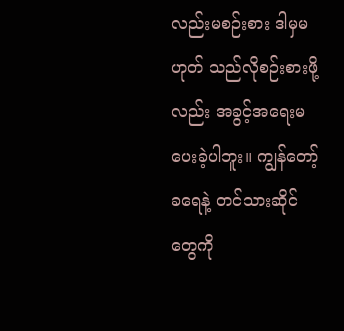လည်းမစဉ်းစား ဒါမှမဟုတ် သည်လိုစဉ်းစားဖို့လည်း အခွင့်အရေးမပေးခဲ့ပါဘူး။ ကျွန်တော့် ခရေနဲ့ တင်သားဆိုင်တွေကို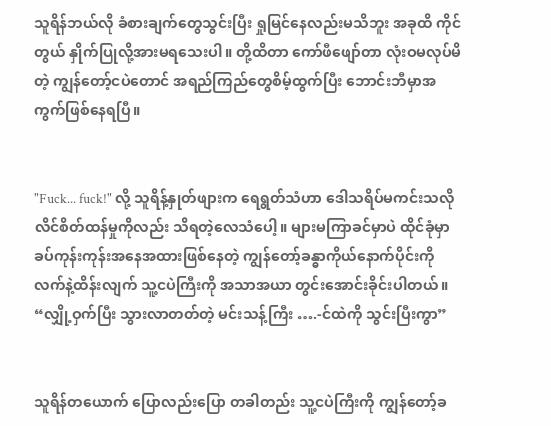သူရိန်ဘယ်လို ခံစားချက်တွေသွင်းပြီး ရှုမြင်နေလည်းမသိဘူး အခုထိ ကိုင်တွယ် နှိုက်ပြုလို့အားမရသေးပါ။ တို့ထိတာ ကော်ဖီဖျော်တာ လုံးဝမလုပ်မိတဲ့ ကျွန်တော့်ငပဲတောင် အရည်ကြည်တွေစိမ့်ထွက်ပြီး ဘောင်းဘီမှာအကွက်ဖြစ်နေရပြီ။


"Fuck... fuck!" လို့ သူရိန့်နှုတ်ဖျားက ရေရွတ်သံဟာ ဒေါသရိပ်မကင်းသလို လိင်စိတ်ထန်မှုကိုလည်း သိရတဲ့လေသံပေါ့။ များမကြာခင်မှာပဲ ထိုင်ခုံမှာ ခပ်ကုန်းကုန်းအနေအထားဖြစ်နေတဲ့ ကျွန်တော့်ခန္ဓာကိုယ်နောက်ပိုင်းကို လက်နဲ့ထိန်းလျက် သူ့ငပဲကြီးကို အသာအယာ တွင်းအောင်းခိုင်းပါတယ်။ “လျှို့ဝှက်ပြီး သွားလာတတ်တဲ့ မင်းသန့်ကြီး ….-င်ထဲကို သွင်းပြီးကွာ”


သူရိန်တယောက် ပြောလည်းပြော တခါတည်း သူ့ငပဲကြီးကို ကျွန်တော့်ခ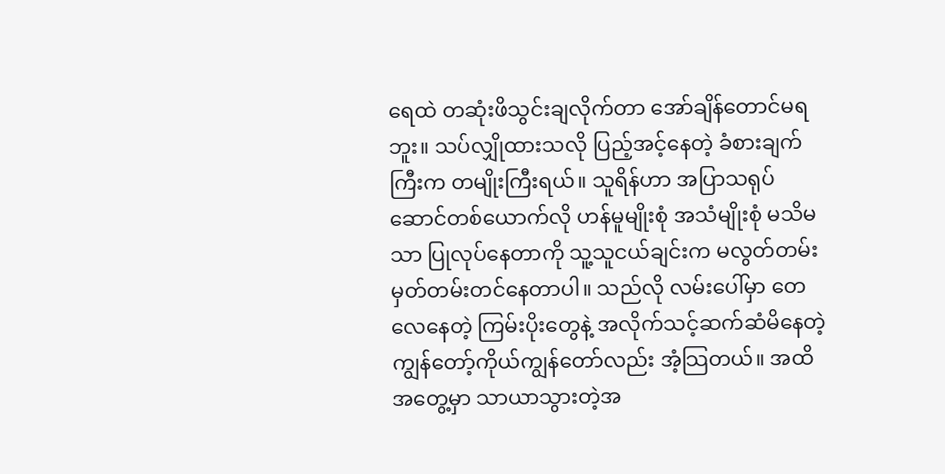ရေထဲ တဆုံးဖိသွင်းချလိုက်တာ အော်ချိန်တောင်မရဘူး။ သပ်လျှိုထားသလို ပြည့်အင့်နေတဲ့ ခံစားချက်ကြီးက တမျိုးကြီးရယ်။ သူရိန်ဟာ အပြာသရုပ်ဆောင်တစ်ယောက်လို ဟန်မူမျိုးစုံ အသံမျိုးစုံ မသိမသာ ပြုလုပ်နေတာကို သူ့သူငယ်ချင်းက မလွတ်တမ်းမှတ်တမ်းတင်နေတာပါ။ သည်လို လမ်းပေါ်မှာ တေလေနေတဲ့ ကြမ်းပိုးတွေနဲ့ အလိုက်သင့်ဆက်ဆံမိနေတဲ့ ကျွန်တော့်ကိုယ်ကျွန်တော်လည်း အံ့သြတယ်။ အထိအတွေ့မှာ သာယာသွားတဲ့အ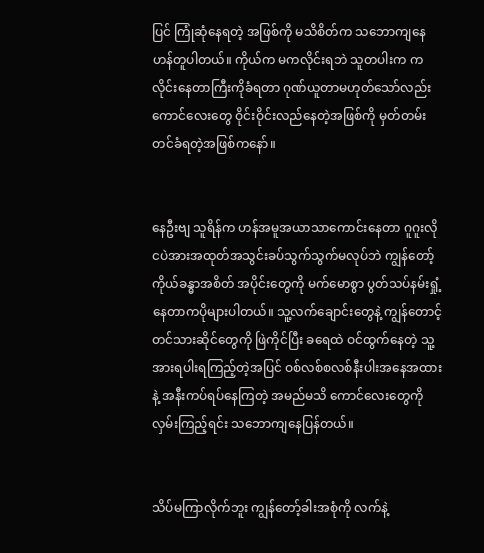ပြင် ကြုံဆုံနေရတဲ့ အဖြစ်ကို မသိစိတ်က သဘောကျနေဟန်တူပါတယ်။ ကိုယ်က မကလိုင်းရဘဲ သူတပါးက ကလိုင်းနေတာကြီးကိုခံရတာ ဂုဏ်ယူတာမဟုတ်သော်လည်း ကောင်လေးတွေ ဝိုင်းဝိုင်းလည်နေတဲ့အဖြစ်ကို မှတ်တမ်းတင်ခံရတဲ့အဖြစ်ကနော်။


နေဦးဗျ သူရိန်က ဟန်အမူအယာသာကောင်းနေတာ ဂူဂူးလို ငပဲအားအထုတ်အသွင်းခပ်သွက်သွက်မလုပ်ဘဲ ကျွန်တော့်ကိုယ်ခန္ဓာအစိတ် အပိုင်းတွေကို မက်မောစွာ ပွတ်သပ်နမ်းရှုံ့နေတာကပိုများပါတယ်။ သူ့လက်ချောင်းတွေနဲ့ ကျွန်တောင့်တင်သားဆိုင်တွေကို ဖြဲကိုင်ပြီး ခရေထဲ ဝင်ထွက်နေတဲ့ သူ့ အားရပါးရကြည့်တဲ့အပြင် ဝစ်လစ်စလစ်နီးပါးအနေအထားနဲ့ အနီးကပ်ရပ်နေကြတဲ့ အမည်မသိ ကောင်လေးတွေကို လှမ်းကြည့်ရင်း သဘောကျနေပြန်တယ်။


သိပ်မကြာလိုက်ဘူး ကျွန်တော့်ခါးအစုံကို လက်နဲ့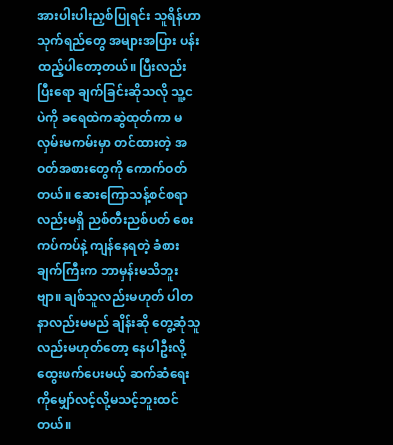အားပါးပါးညှစ်ပြုရင်း သူရိန်ဟာ သုက်ရည်တွေ အများအပြား ပန်းထည့်ပါတော့တယ်။ ပြီးလည်းပြီးရော ချက်ခြင်းဆိုသလို သူ့ငပဲကို ခရေထဲကဆွဲထုတ်ကာ မလှမ်းမကမ်းမှာ တင်ထားတဲ့ အဝတ်အစားတွေကို ကောက်ဝတ်တယ်။ ဆေးကြောသန့်စင်စရာလည်းမရှိ ညစ်တီးညစ်ပတ် စေးကပ်ကပ်နဲ့ ကျန်နေရတဲ့ ခံစားချက်ကြီးက ဘာမှန်းမသိဘူးဗျာ။ ချစ်သူလည်းမဟုတ် ပါတနာလည်းမမည် ချိန်းဆို တွေ့ဆုံသူလည်းမဟုတ်တော့ နေပါဦးလို့ ထွေးဖက်ပေးမယ့် ဆက်ဆံရေးကိုမျှော်လင့်လို့မသင့်ဘူးထင်တယ်။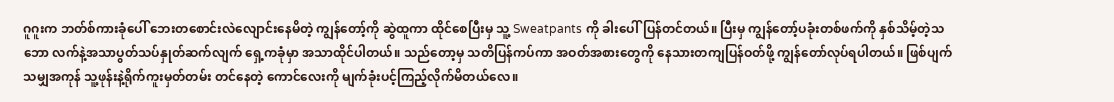ဂူဂူးက ဘတ်စ်ကားခုံပေါ် ဘေးတစောင်းလဲလျောင်းနေမိတဲ့ ကျွန်တော့်ကို ဆွဲထူကာ ထိုင်စေပြီးမှ သူ့ Sweatpants ကို ခါးပေါ်ပြန်တင်တယ်။ ပြီးမှ ကျွန်တော့်ပခုံးတစ်ဖက်ကို နှစ်သိမ့်တဲ့သဘော လက်နဲ့အသာပွတ်သပ်နှုတ်ဆက်လျက် ရှေ့ကခုံမှာ အသာထိုင်ပါတယ်။ သည်တော့မှ သတိပြန်ကပ်ကာ အဝတ်အစားတွေကို နေသားတကျပြန်ဝတ်ဖို့ ကျွန်တော်လုပ်ရပါတယ်။ ဖြစ်ပျက်သမျှအကုန် သူ့ဖုန်းနဲ့ရိုက်ကူးမှတ်တမ်း တင်နေတဲ့ ကောင်လေးကို မျက်ခုံးပင့်ကြည့်လိုက်မိတယ်လေ။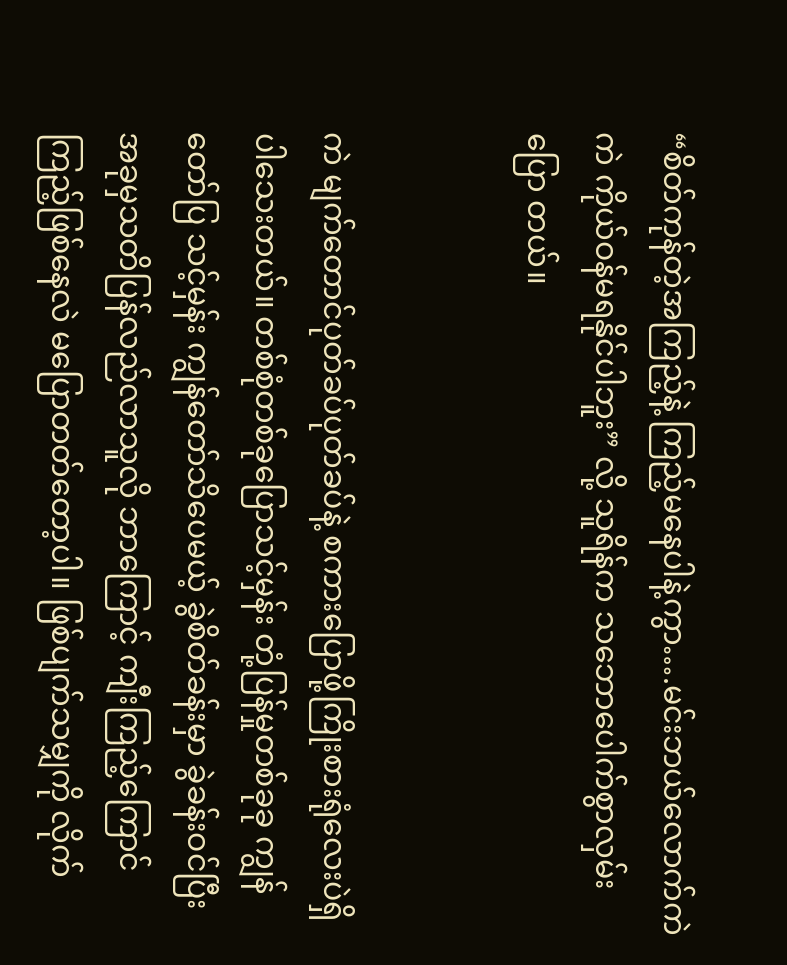“စိတ်ကုန်တဲ့အကြည့်နဲ့ ကြည့်မနေပါနဲ့ကွာ….မင်းဘယ်လောက်ကဲကဲ ကိုယ်ဝန်မရနိုင်ပါဘူး” လို့ သူရိန်က သဘောပေါက်စွာလှမ်းပြော တယ်။


ကဲ မျက်တောင်ပုတ်ခပ်ပုတ်ခပ်နဲ့ စကားပြောဖို့ကြိုးစားရုံလေးပဲရှိပါသေးတယ်။ တစ်စုံတစ်ခုပြောသင့်မှန်း တုံ့ပြန်မှုတစ်ခုခု ကျွန်တော်ပြ သင့်မှန်း ကျွန်တော်သိပေမယ့် ခွဲစိတ်ခန်းမှာ ခွဲခန်းဝင်ပြီး အခုမှသတိပြန်လည်လာသူလို ဘာကြောင့် ကျီးကြည့်ကြောင်ကြည့်ဖြစ်နေလဲ မပြောတတ်တော့ပါ။ ဖြစ်ပျက်သမျှကို လိုက်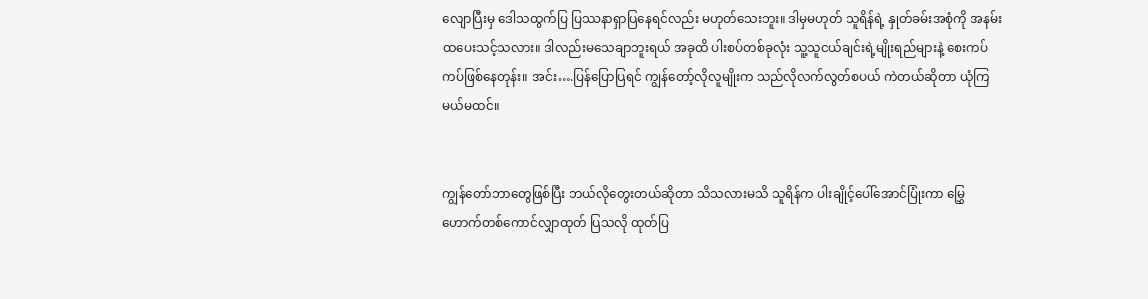လျောပြီးမှ ဒေါသထွက်ပြ ပြဿနာရှာပြနေရင်လည်း မဟုတ်သေးဘူး။ ဒါမှမဟုတ် သူရိန်ရဲ့ နှုတ်ခမ်းအစုံကို အနမ်းထပေးသင့်သလား။ ဒါလည်းမသေချာဘူးရယ် အခုထိ ပါးစပ်တစ်ခုလုံး သူ့သူငယ်ချင်းရဲ့မျိုးရည်များနဲ့ စေးကပ် ကပ်ဖြစ်နေတုန်း။ အင်း….ပြန်ပြောပြရင် ကျွန်တော့်လိုလူမျိုးက သည်လိုလက်လွတ်စပယ် ကဲတယ်ဆိုတာ ယုံကြမယ်မထင်။


ကျွန်တော်ဘာတွေဖြစ်ပြီး ဘယ်လိုတွေးတယ်ဆိုတာ သိသလားမသိ သူရိန်က ပါးချိုင့်ပေါ်အောင်ပြုံးကာ မြွှေဟောက်တစ်ကောင်လျှာထုတ် ပြသလို ထုတ်ပြ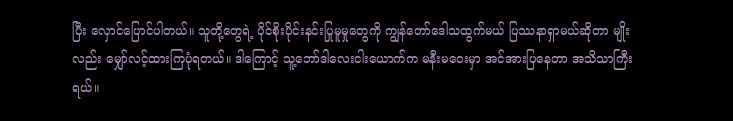ပြီး လှောင်ပြောင်ပါတယ်။ သူတို့တွေရဲ့ ပိုင်စိုးပိုင်းနင်းပြုမူမှုတွေကို ကျွန်တော်ဒေါသထွက်မယ် ပြဿနာရှာမယ်ဆိုတာ မျိုးလည်း မျှော်လင့်ထားကြပုံရတယ်။ ဒါကြောင့် သူ့ဘော်ဒါလေးငါးယောက်က မနီးမဝေးမှာ အင်အားပြနေတာ အသိသာကြီးရယ်။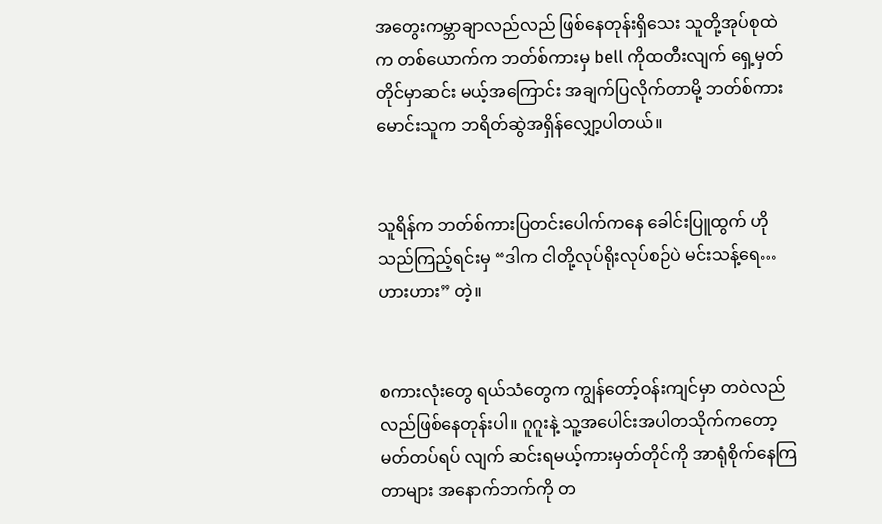အတွေးကမ္ဘာချာလည်လည် ဖြစ်နေတုန်းရှိသေး သူတို့အုပ်စုထဲက တစ်ယောက်က ဘတ်စ်ကားမှ bell ကိုထတီးလျက် ရှေ့မှတ်တိုင်မှာဆင်း မယ့်အကြောင်း အချက်ပြလိုက်တာမို့ ဘတ်စ်ကားမောင်းသူက ဘရိတ်ဆွဲအရှိန်လျှော့ပါတယ်။


သူရိန်က ဘတ်စ်ကားပြတင်းပေါက်ကနေ ခေါင်းပြူထွက် ဟိုသည်ကြည့်ရင်းမှ “ဒါက ငါတို့လုပ်ရိုးလုပ်စဉ်ပဲ မင်းသန့်ရေ…ဟားဟား” တဲ့။


စကားလုံးတွေ ရယ်သံတွေက ကျွန်တော့်ဝန်းကျင်မှာ တဝဲလည်လည်ဖြစ်နေတုန်းပါ။ ဂူဂူးနဲ့ သူ့အပေါင်းအပါတသိုက်ကတော့ မတ်တပ်ရပ် လျက် ဆင်းရမယ့်ကားမှတ်တိုင်ကို အာရုံစိုက်နေကြတာများ အနောက်ဘက်ကို တ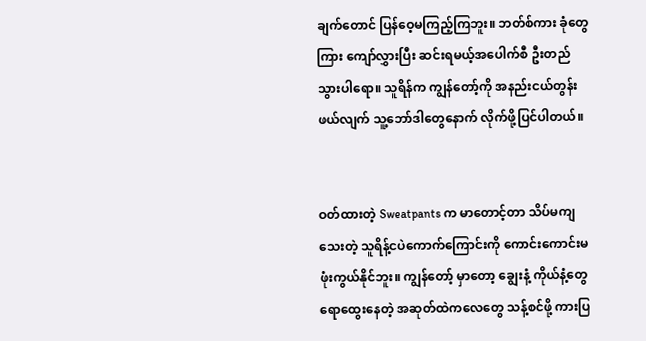ချက်တောင် ပြန်ဝေ့မကြည့်ကြဘူး။ ဘတ်စ်ကား ခုံတွေ ကြား ကျော်လွှားပြီး ဆင်းရမယ့်အပေါက်စီ ဦးတည်သွားပါရော။ သူရိန်က ကျွန်တော့်ကို အနည်းငယ်တွန်းဖယ်လျက် သူ့ဘော်ဒါတွေနောက် လိုက်ဖို့ပြင်ပါတယ်။


ဝတ်ထားတဲ့ Sweatpants က မာတောင့်တာ သိပ်မကျသေးတဲ့ သူရိန့်ငပဲကောက်ကြောင်းကို ကောင်းကောင်းမဖုံးကွယ်နိုင်ဘူး။ ကျွန်တော့် မှာတော့ ချွေးနံ့ ကိုယ်နံ့တွေရောထွေးနေတဲ့ အဆုတ်ထဲကလေတွေ သန့်စင်ဖို့ ကားပြ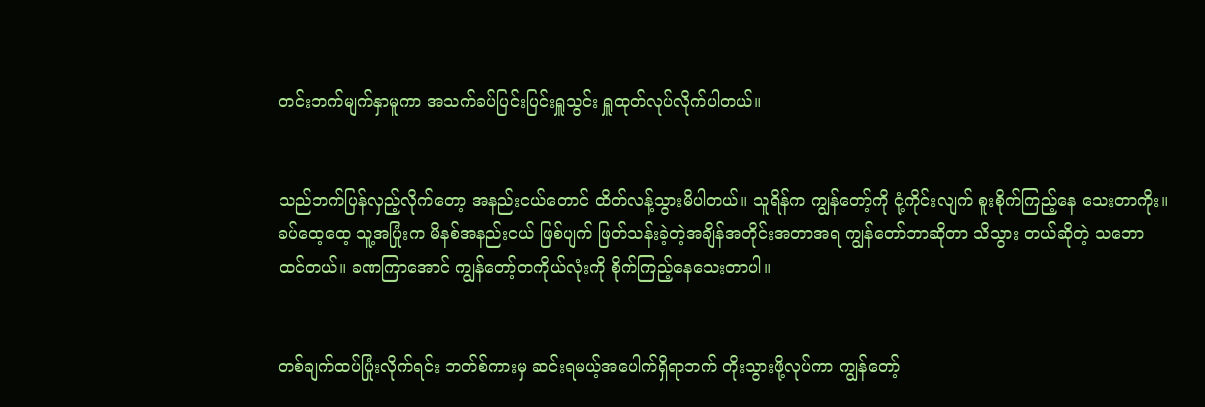တင်းဘက်မျက်နှာမူကာ အသက်ခပ်ပြင်းပြင်းရှူသွင်း ရှူထုတ်လုပ်လိုက်ပါတယ်။


သည်ဘက်ပြန်လှည့်လိုက်တော့ အနည်းငယ်တောင် ထိတ်လန့်သွားမိပါတယ်။ သူရိန်က ကျွန်တော့်ကို ငုံ့ကိုင်းလျက် စူးစိုက်ကြည့်နေ သေးတာကိုး။ ခပ်ထေ့ထေ့ သူ့အပြုံးက မိနစ်အနည်းငယ် ဖြစ်ပျက် ဖြတ်သန်းခဲ့တဲ့အချိန်အတိုင်းအတာအရ ကျွန်တော်ဘာဆိုတာ သိသွား တယ်ဆိုတဲ့ သဘောထင်တယ်။ ခဏကြာအောင် ကျွန်တော့်တကိုယ်လုံးကို စိုက်ကြည့်နေသေးတာပါ။


တစ်ချက်ထပ်ပြုံးလိုက်ရင်း ဘတ်စ်ကားမှ ဆင်းရမယ့်အပေါက်ရှိရာဘက် တိုးသွားဖို့လုပ်ကာ ကျွန်တော့်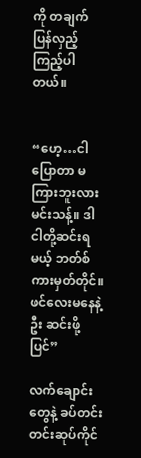ကို တချက်ပြန်လှည့်ကြည့်ပါတယ်။


“ဟေ့…ငါပြောတာ မကြားဘူးလား မင်းသန့်။ ဒါ ငါတို့ဆင်းရမယ့် ဘတ်စ်ကားမှတ်တိုင်။ ဖင်လေးမနေနဲ့ဦး ဆင်းဖို့ပြင်”

လက်ချောင်းတွေနဲ့ ခပ်တင်းတင်းဆုပ်ကိုင်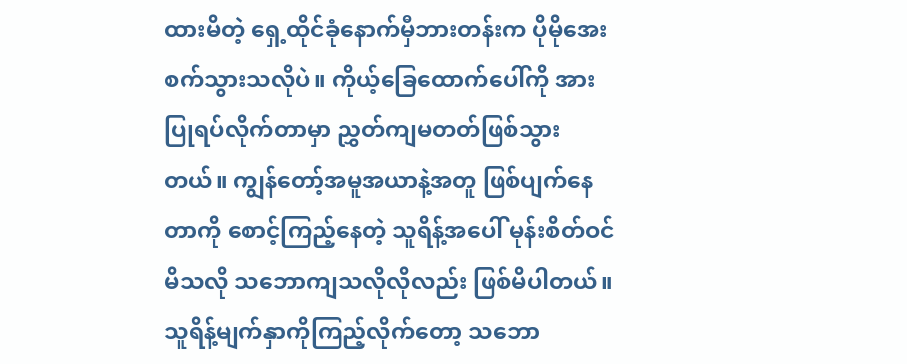ထားမိတဲ့ ရှေ့ထိုင်ခုံနောက်မှီဘားတန်းက ပိုမိုအေးစက်သွားသလိုပဲ။ ကိုယ့်ခြေထောက်ပေါ်ကို အားပြုရပ်လိုက်တာမှာ ညွှတ်ကျမတတ်ဖြစ်သွားတယ်။ ကျွန်တော့်အမူအယာနဲ့အတူ ဖြစ်ပျက်နေတာကို စောင့်ကြည့်နေတဲ့ သူရိန့်အပေါ် မုန်းစိတ်ဝင်မိသလို သဘောကျသလိုလိုလည်း ဖြစ်မိပါတယ်။ သူရိန့်မျက်နှာကိုကြည့်လိုက်တော့ သဘော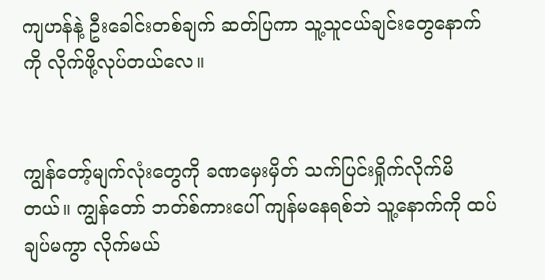ကျဟန်နဲ့ ဦးခေါင်းတစ်ချက် ဆတ်ပြကာ သူ့သူငယ်ချင်းတွေနောက်ကို လိုက်ဖို့လုပ်တယ်လေ။


ကျွန်တော့်မျက်လုံးတွေကို ခဏမှေးမှိတ် သက်ပြင်းရှိုက်လိုက်မိတယ်။ ကျွန်တော် ဘတ်စ်ကားပေါ် ကျန်မနေရစ်ဘဲ သူ့နောက်ကို ထပ်ချပ်မကွာ လိုက်မယ်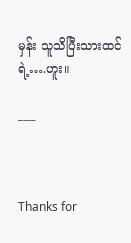မှန်း သူသိပြီးသားထင်ရဲ့….ဟူး။

___



Thanks for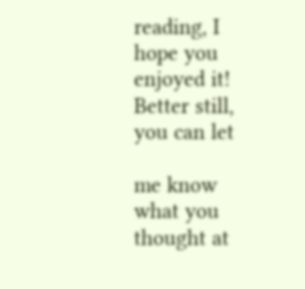reading, I hope you enjoyed it! Better still, you can let

me know what you thought at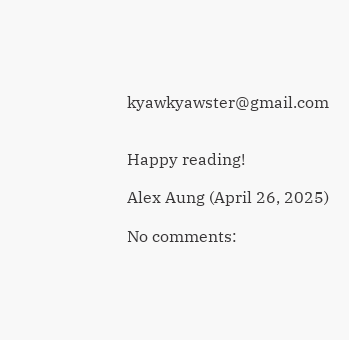kyawkyawster@gmail.com


Happy reading!

Alex Aung (April 26, 2025)

No comments: